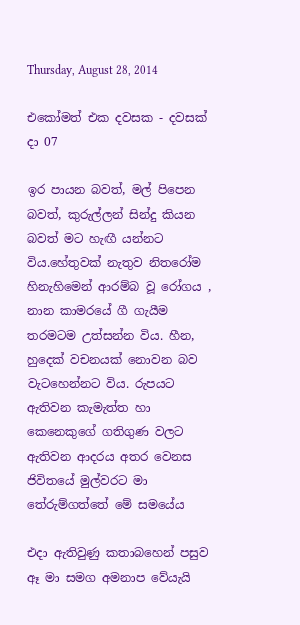Thursday, August 28, 2014

එකෝමත් එක දවසක - දවසක් දා 07

ඉර පායන බවත්, මල් පිපෙන බවත්, කුරුල්ලන් සින්දු කියන බවත් මට හැඟී යන්නට විය.හේතුවක් නැතුව නිතරෝම හිනැහිමෙන් ආරම්බ වූ රෝගය , නාන කාමරයේ ගී ගැයීම තරමටම උත්සන්න විය. හීන, හුදෙක් වචනයක් නොවන බව වැටහෙන්නට විය. රුපයට ඇතිවන කැමැත්ත හා කෙනෙකුගේ ගතිගුණ වලට ඇතිවන ආදරය අතර වෙනස ජිවිතයේ මුල්වරට මා තේරුම්ගත්තේ මේ සමයේය

එදා ඇතිවුණු කතාබහෙන් පසුව ඈ මා සමග අමනාප වේයැයි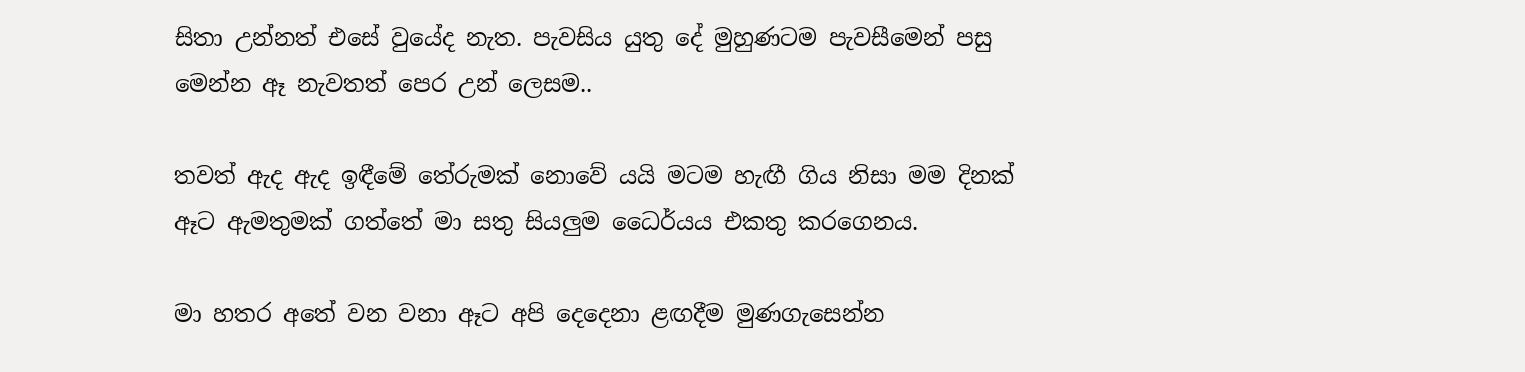සිතා උන්නත් එසේ වුයේද නැත. පැවසිය යුතු දේ මුහුණටම පැවසීමෙන් පසු මෙන්න ඈ නැවතත් පෙර උන් ලෙසම..

තවත් ඇද ඇද ඉඳීමේ තේරුමක් නොවේ යයි මටම හැඟී ගිය නිසා මම දිනක් ඈට ඇමතුමක් ගත්තේ මා සතු සියලුම ධෛර්යය එකතු කරගෙනය.

මා හතර අතේ වන වනා ඈට අපි දෙදෙනා ළඟදීම මුණගැසෙන්න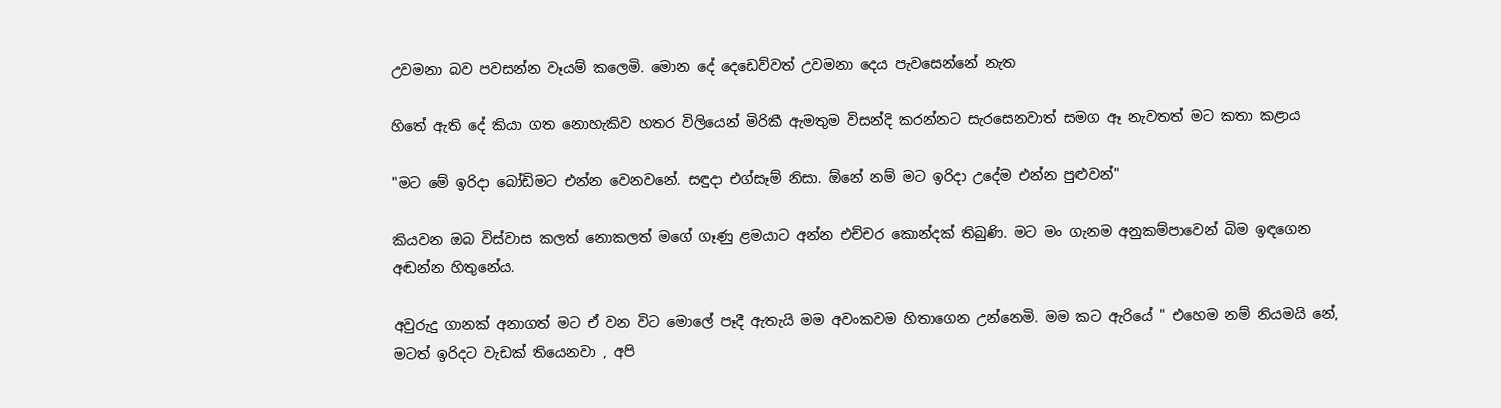උවමනා බව පවසන්න වෑයම් කලෙමි. මොන දේ දෙඩෙව්වත් උවමනා දෙය පැවසෙන්නේ නැත

හිතේ ඇති දේ කියා ගත නොහැකිව හතර විලියෙන් මිරිකී ඇමතුම විසන්දි කරන්නට සැරසෙනවාත් සමග ඈ නැවතත් මට කතා කළාය

"මට මේ ඉරිදා බෝඩිමට එන්න වෙනවනේ. සඳුදා එග්සෑම් නිසා. ඕනේ නම් මට ඉරිදා උදේම එන්න පුළුවන්"

කියවන ඔබ විස්වාස කලත් නොකලත් මගේ ගෑණු ළමයාට අන්න එච්චර කොන්දක් තිබුණි. මට මං ගැනම අනුකම්පාවෙන් බිම ඉඳගෙන අඬන්න හිතුනේය.

අවුරුදු ගානක් අනාගත් මට ඒ වන විට මොලේ පෑදී ඇතැයි මම අවංකවම හිතාගෙන උන්නෙමි. මම කට ඇරියේ " එහෙම නම් නියමයි නේ, මටත් ඉරිදට වැඩක් තියෙනවා , අපි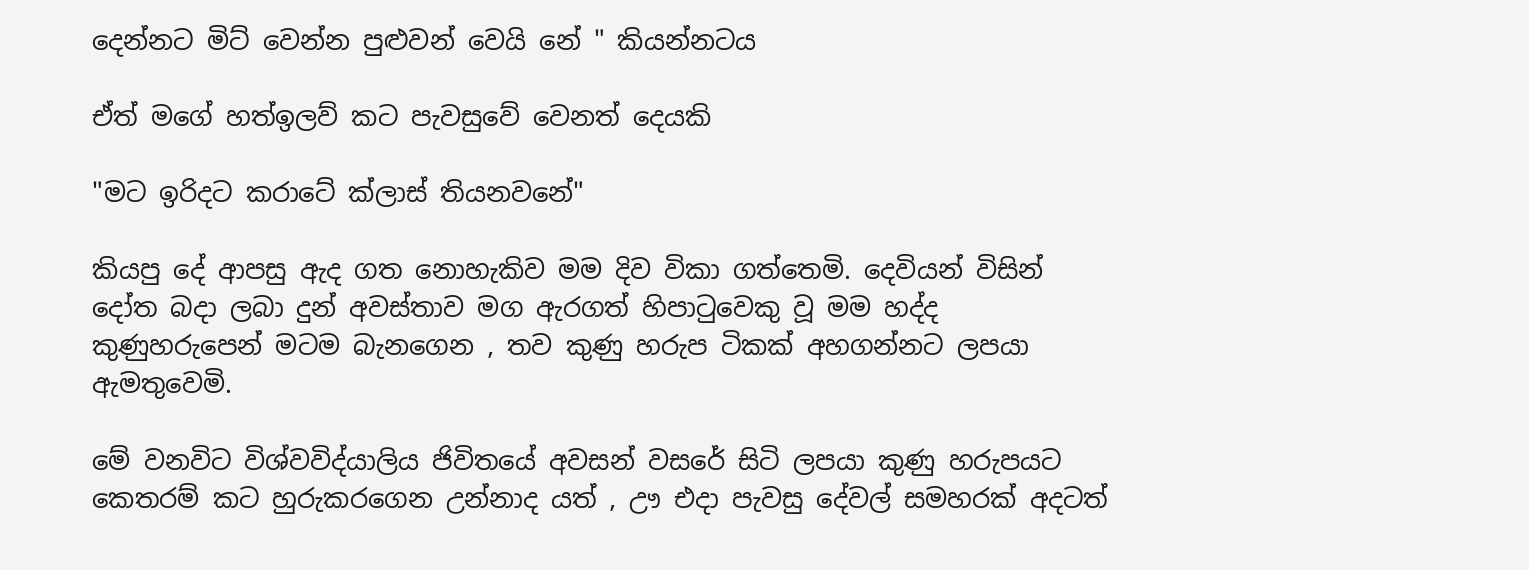දෙන්නට මිට් වෙන්න පුළුවන් වෙයි නේ " කියන්නටය

ඒත් මගේ හත්ඉලව් කට පැවසුවේ වෙනත් දෙයකි

"මට ඉරිදට කරාටේ ක්ලාස් තියනවනේ"

කියපු දේ ආපසු ඇද ගත නොහැකිව මම දිව විකා ගත්තෙමි. දෙවියන් විසින් දෝත බදා ලබා දුන් අවස්තාව මග ඇරගත් හිපාටුවෙකු වූ මම හද්ද කුණුහරුපෙන් මටම බැනගෙන , තව කුණු හරුප ටිකක් අහගන්නට ලපයා ඇමතුවෙමි.

මේ වනවිට විශ්වවිද්යාලිය ජිවිතයේ අවසන් වසරේ සිටි ලපයා කුණු හරුපයට කෙතරම් කට හුරුකරගෙන උන්නාද යත් , ඌ එදා පැවසු දේවල් සමහරක් අදටත්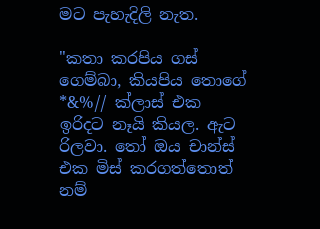මට පැහැදිලි නැත.

"කතා කරපිය ගස් ගෙම්බා, කියපිය තොගේ *&%// ක්ලාස් එක ඉරිදට නෑයි කියල. ඇට රිලවා. තෝ ඔය චාන්ස් එක මිස් කරගත්තොත් නම්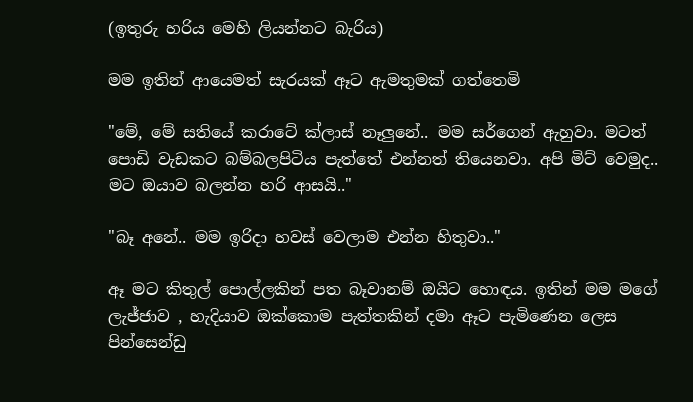(ඉතුරු හරිය මෙහි ලියන්නට බැරිය)

මම ඉතින් ආයෙමත් සැරයක් ඈට ඇමතුමක් ගත්තෙමි

"මේ, මේ සතියේ කරාටේ ක්ලාස් නෑලුනේ.. මම සර්ගෙන් ඇහුවා. මටත් පොඩි වැඩකට බම්බලපිටිය පැත්තේ එන්නත් තියෙනවා. අපි මිට් වෙමුද.. මට ඔයාව බලන්න හරි ආසයි.."

"බෑ අනේ.. මම ඉරිදා හවස් වෙලාම එන්න හිතුවා.."

ඈ මට කිතුල් පොල්ලකින් පත බෑවානම් ඔයිට හොඳය. ඉතින් මම මගේ ලැජ්ජාව , හැදියාව ඔක්කොම පැත්තකින් දමා ඈට පැමිණෙන ලෙස පින්සෙන්ඩු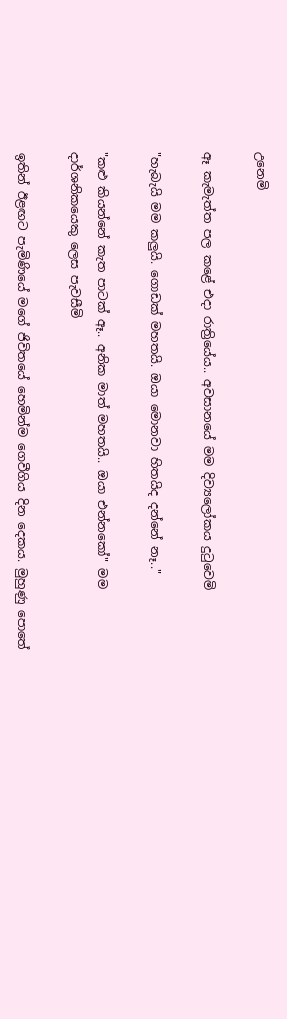උනෙමි

ඈ කැමැත්ත පල කළේ එදා රාත්‍රියේය.. අවසානයේ මම දිව්‍යලෝකය දුටුවෙමි

"හැබැයි මම කලුයි. ගොඩක් මහතයි. ඔයා මොනවා හිතයිද දන්නේ නෑ.."

"කළු කියන්නේ කැත පාටක් ඈ.. අනික මාත් මහතයි.. ඔයා එන්නකෝ" මම දාර්ශනිකයෙකු ලෙස පැවසීමි

ඉතින් ඊළඟට පැමිණියේ මගේ ජිවිතයේ හෙමින්ම ගෙවීගිය දින දෙකය. මුහුණු පොතේ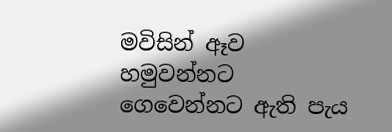මවිසින් ඈව හමුවන්නට ගෙවෙන්නට ඇති පැය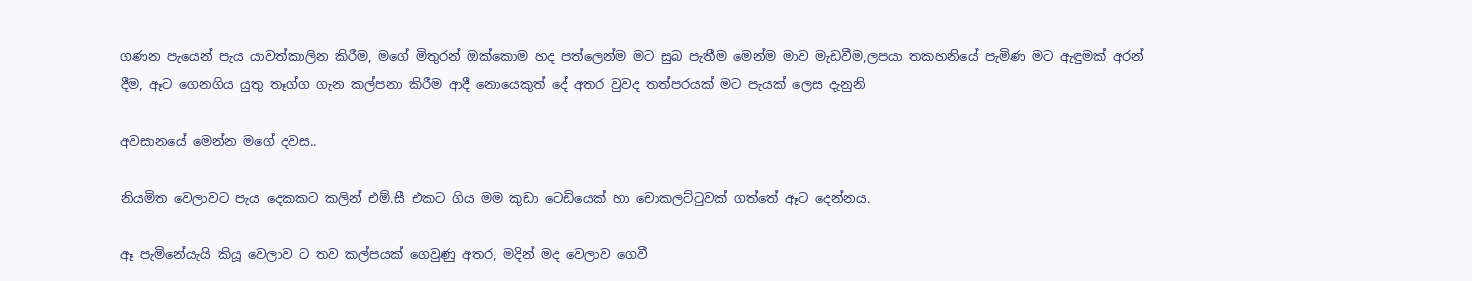ගණන පැයෙන් පැය යාවත්කාලින කිරීම, මගේ මිතුරන් ඔක්කොම හද පත්ලෙන්ම මට සුබ පැතීම මෙන්ම මාව මැඩවීම,ලපයා තකහනියේ පැමිණ මට ඇඳුමක් අරන් දීම, ඈට ගෙනගිය යුතු තෑග්ග ගැන කල්පනා කිරීම ආදී නොයෙකුත් දේ අතර වුවද තත්පරයක් මට පැයක් ලෙස දැනුනි

අවසානයේ මෙන්න මගේ දවස..

නියමිත වෙලාවට පැය දෙකකට කලින් එම්.සී එකට ගිය මම කුඩා ටෙඩියෙක් හා චොකලට්ටුවක් ගත්තේ ඈට දෙන්නය.

ඈ පැමිනේයැයි කියූ වෙලාව ට තව කල්පයක් ගෙවුණු අතර, මදින් මද වෙලාව ගෙවී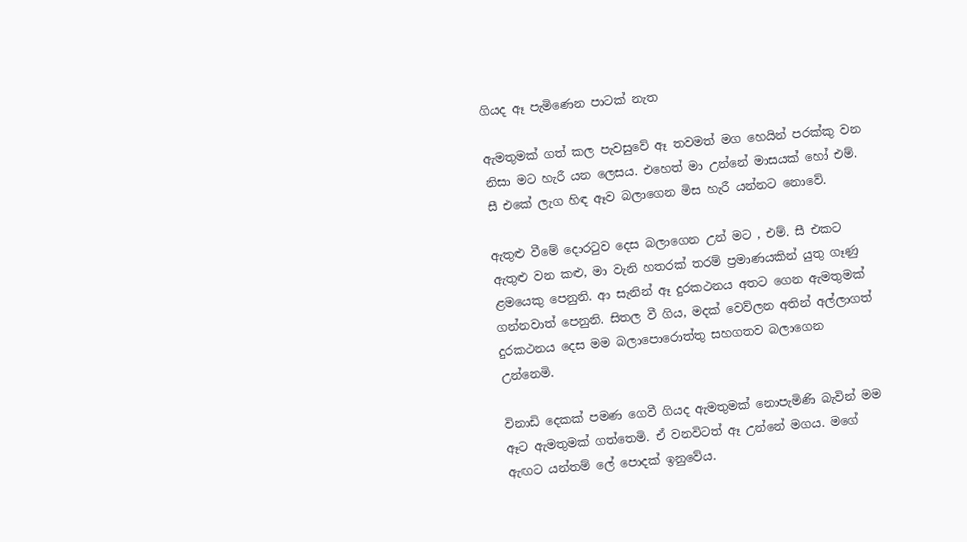ගියද ඈ පැමිණෙන පාටක් නැත

ඇමතුමක් ගත් කල පැවසුවේ ඈ තවමත් මග හෙයින් පරක්කු වන නිසා මට හැරී යන ලෙසය. එහෙත් මා උන්නේ මාසයක් හෝ එම්. සී එකේ ලැග හිඳ ඈව බලාගෙන මිස හැරී යන්නට නොවේ.

ඇතුළු වීමේ දොරටුව දෙස බලාගෙන උන් මට , එම්. සී එකට ඇතුළු වන කළු, මා වැනි හතරක් තරම් ප්‍රමාණයකින් යුතු ගෑණු ළමයෙකු පෙනුනි. ආ සැනින් ඈ දුරකථනය අතට ගෙන ඇමතුමක් ගන්නවාත් පෙනුනි. සිතල වී ගිය, මදක් වෙව්ලන අතින් අල්ලාගත් දුරකථනය දෙස මම බලාපොරොත්තු සහගතව බලාගෙන උන්නෙමි.

විනාඩි දෙකක් පමණ ගෙවී ගියද ඇමතුමක් නොපැමිණි බැවින් මම ඈට ඇමතුමක් ගත්තෙමි. ඒ වනවිටත් ඈ උන්නේ මගය. මගේ ඇඟට යන්තම් ලේ පොදක් ඉනුවේය.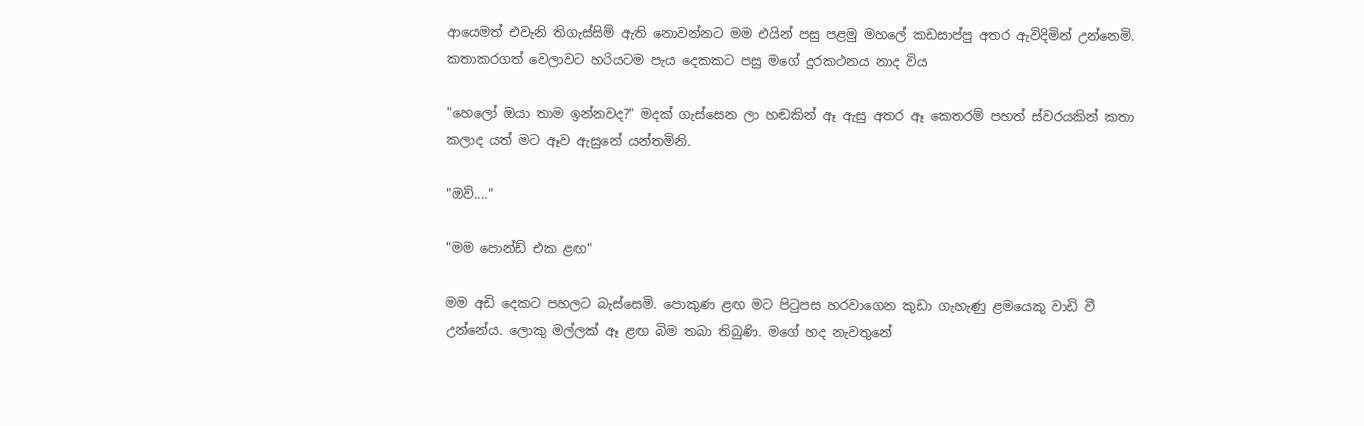ආයෙමත් එවැනි තිගැස්සිම් ඇති නොවන්නට මම එයින් පසු පළමු මහලේ කඩසාප්පු අතර ඇවිදිමින් උන්නෙමි. කතාකරගත් වෙලාවට හරියටම පැය දෙකකට පසු මගේ දුරකථනය නාද විය

"හෙලෝ ඔයා තාම ඉන්නවද?" මදක් ගැස්සෙන ලා හඬකින් ඈ ඇසු අතර ඈ කෙතරම් පහත් ස්වරයකින් කතා කලාද යත් මට ඈව ඇසුනේ යන්තමිනි.

"ඔව්...."

"මම පොන්ඩ් එක ළඟ"

මම අඩි දෙකට පහලට බැස්සෙමි. පොකුණ ළඟ මට පිටුපස හරවාගෙන කුඩා ගැහැණු ළමයෙකු වාඩි වී උන්නේය. ලොකු මල්ලක් ඈ ළඟ බිම තබා තිබුණි. මගේ හද නැවතුනේ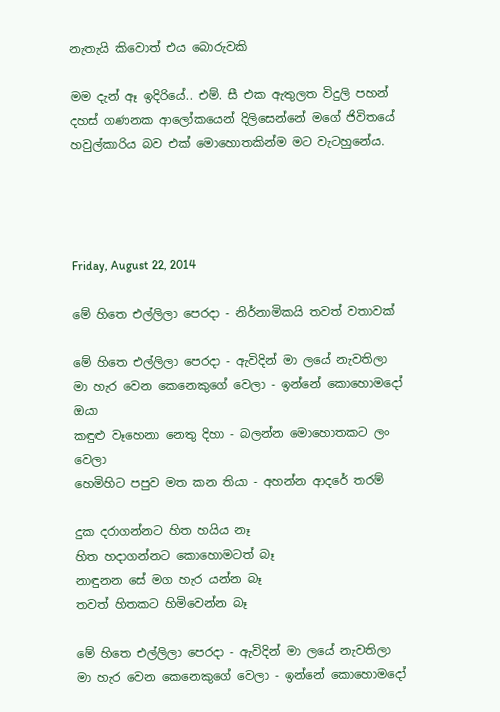නැතැයි කිවොත් එය බොරුවකි

මම දැන් ඈ ඉදිරියේ.. එම්. සී එක ඇතුලත විදුලි පහන් දහස් ගණනක ආලෝකයෙන් දිලිසෙන්නේ මගේ ජිවිතයේ හවුල්කාරිය බව එක් මොහොතකින්ම මට වැටහුනේය.




Friday, August 22, 2014

මේ හිතෙ එල්ලිලා පෙරදා - නිර්නාමිකයි තවත් වතාවක්

මේ හිතෙ එල්ලිලා පෙරදා - ඇවිදින් මා ලයේ නැවතිලා
මා හැර වෙන කෙනෙකුගේ වෙලා - ඉන්නේ කොහොමදෝ ඔයා
කඳුළු වෑහෙනා නෙතු දිහා - බලන්න මොහොතකට ලං වෙලා
හෙමිහිට පපුව මත කන තියා - අහන්න ආදරේ තරම්

දුක දරාගන්නට හිත හයිය නෑ
හිත හදාගන්නට කොහොමටත් බෑ
නාඳුනන සේ මග හැර යන්න බෑ
තවත් හිතකට හිමිවෙන්න බෑ

මේ හිතෙ එල්ලිලා පෙරදා - ඇවිදින් මා ලයේ නැවතිලා
මා හැර වෙන කෙනෙකුගේ වෙලා - ඉන්නේ කොහොමදෝ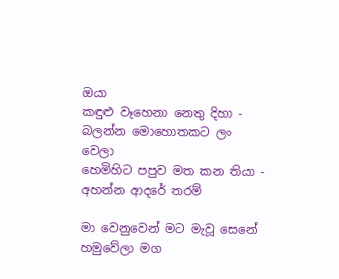ඔයා
කඳුළු වෑහෙනා නෙතු දිහා - බලන්න මොහොතකට ලං වෙලා
හෙමිහිට පපුව මත කන තියා - අහන්න ආදරේ තරම්

මා වෙනුවෙන් මට මැවූ සෙනේ
හමුවේලා මග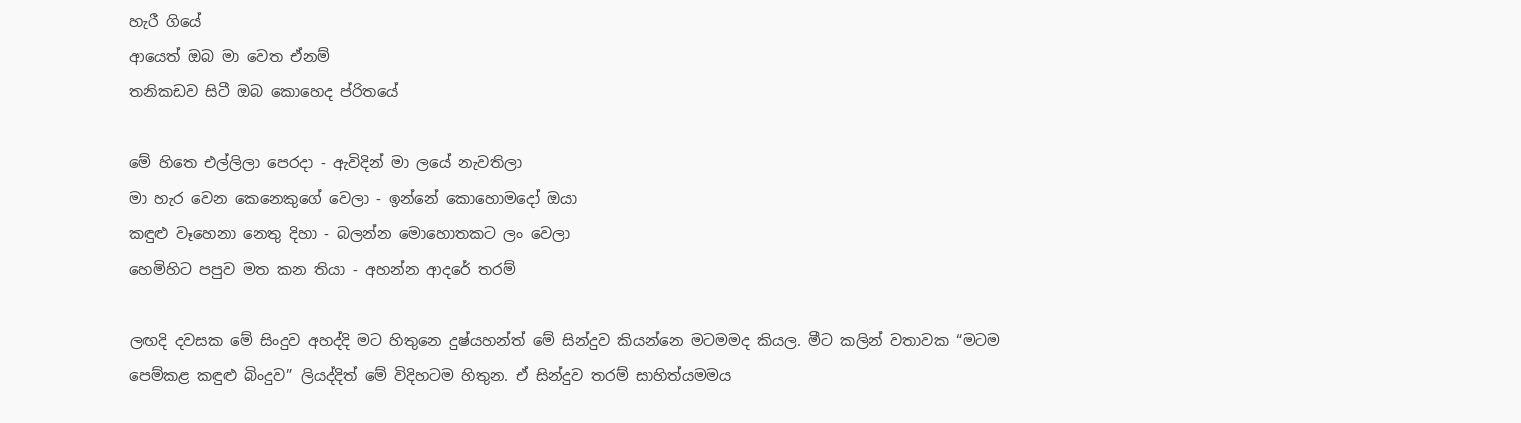හැරී ගියේ
ආයෙත් ඔබ මා වෙත ඒනම්
තනිකඩව සිටී ඔබ කොහෙද ප්රිතයේ

මේ හිතෙ එල්ලිලා පෙරදා - ඇවිදින් මා ලයේ නැවතිලා
මා හැර වෙන කෙනෙකුගේ වෙලා - ඉන්නේ කොහොමදෝ ඔයා
කඳුළු වෑහෙනා නෙතු දිහා - බලන්න මොහොතකට ලං වෙලා
හෙමිහිට පපුව මත කන තියා - අහන්න ආදරේ තරම්

ලඟදි දවසක මේ සිංදුව අහද්දි මට හිතුනෙ දුෂ්යහන්ත් මේ සින්දුව කියන්නෙ මටමමද කියල. මීට කලින් වතාවක “මටම පෙම්කළ කඳුළු බිංදුව” ලියද්දිත් මේ විදිහටම හිතුන. ඒ සින්දුව තරම් සාහිත්යමමය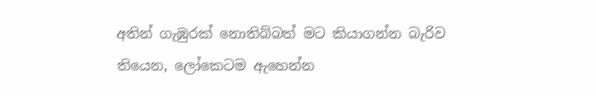අතින් ගැඹුරක් නොතිබ්බත් මට කියාගන්න බැරිව තියෙන, ලෝකෙටම ඇහෙන්න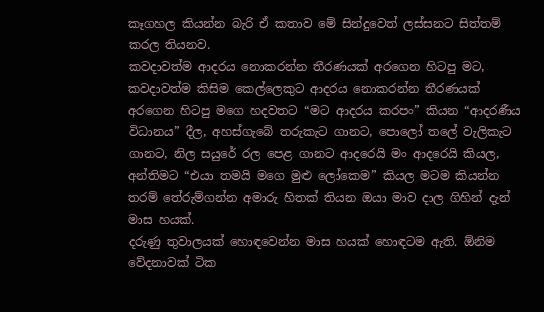කෑගහල කියන්න බැරි ඒ කතාව මේ සින්දුවෙත් ලස්සනට සිත්තම් කරල තියනව.
කවදාවත්ම ආදරය නොකරන්න තීරණයක් අරගෙන හිටපු මට, කවදාවත්ම කිසිම කෙල්ලෙකුට ආදරය නොකරන්න තීරණයක් අරගෙන හිටපු මගෙ හදවතට “මට ආදරය කරපං” කියන “ආදරණීය විධානය” දීල, අහස්ගැබේ තරුකැට ගානට, පොලෝ තලේ වැලිකැට ගානට, නිල සයුරේ රල පෙළ ගානට ආදරෙයි මං ආදරෙයි කියල, අන්තිමට “එයා තමයි මගෙ මුළු ලෝකෙම” කියල මටම කියන්න තරම් තේරුම්ගන්න අමාරු හිතක් තියන ඔයා මාව දාල ගිහින් දැන් මාස හයක්.
දරුණු තුවාලයක් හොඳවෙන්න මාස හයක් හොඳටම ඇති. ඕනිම වේදනාවක් ටික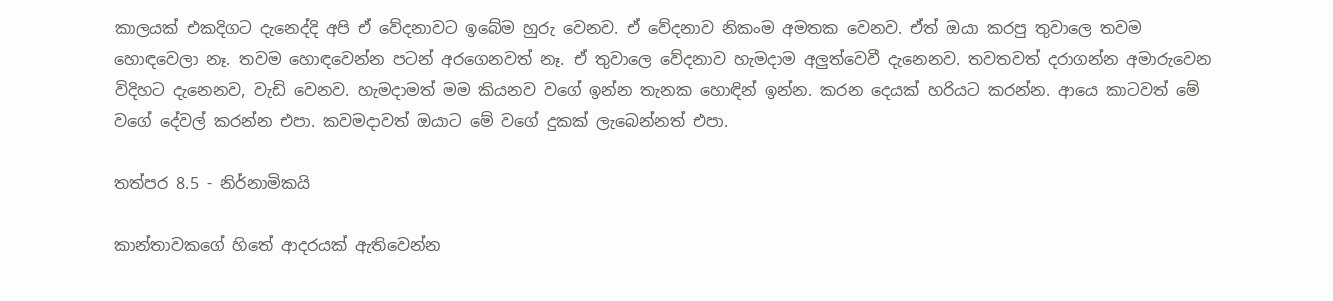කාලයක් එකදිගට දැනෙද්දි අපි ඒ වේදනාවට ඉබේම හුරු වෙනව. ඒ වේදනාව නිකංම අමතක වෙනව. ඒත් ඔයා කරපු තුවාලෙ තවම හොඳවෙලා නෑ. තවම හොඳවෙන්න පටන් අරගෙනවත් නෑ. ඒ තුවාලෙ වේදනාව හැමදාම අලුත්වෙවී දැනෙනව. තවතවත් දරාගන්න අමාරුවෙන විදිහට දැනෙනව, වැඩි වෙනව. හැමදාමත් මම කියනව වගේ ඉන්න තැනක හොඳින් ඉන්න. කරන දෙයක් හරියට කරන්න. ආයෙ කාටවත් මේ වගේ දේවල් කරන්න එපා. කවමදාවත් ඔයාට මේ වගේ දුකක් ලැබෙන්නත් එපා.

තත්පර 8.5 - නිර්නාමිකයි

කාන්තාවකගේ හිතේ ආදරයක් ඇතිවෙන්න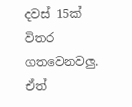දවස් 15ක් විතර ගතවෙනවලු. ඒත්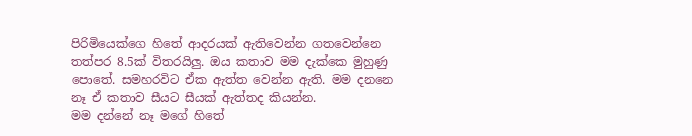පිරිමියෙක්ගෙ හිතේ ආදරයක් ඇතිවෙන්න ගතවෙන්නෙ තත්පර 8.5ක් විතරයිලු. ඔය කතාව මම දැක්කෙ මුහුණු පොතේ. සමහරවිට ඒක ඇත්ත වෙන්න ඇති. මම දනනෙ නෑ ඒ කතාව සීයට සීයක් ඇත්තද කියන්න.
මම දන්නේ නෑ මගේ හිතේ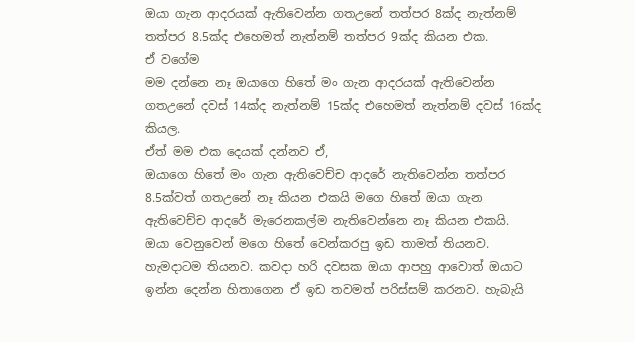ඔයා ගැන ආදරයක් ඇතිවෙන්න ගතඋනේ තත්පර 8ක්ද නැත්නම් තත්පර 8.5ක්ද එහෙමත් නැත්නම් තත්පර 9ක්ද කියන එක.
ඒ වගේම
මම දන්නෙ නෑ ඔයාගෙ හිතේ මං ගැන ආදරයක් ඇතිවෙන්න ගතඋනේ දවස් 14ක්ද නැත්නම් 15ක්ද එහෙමත් නැත්නම් දවස් 16ක්ද කියල.
ඒත් මම එක දෙයක් දන්නව ඒ,
ඔයාගෙ හිතේ මං ගැන ඇතිවෙච්ච ආදරේ නැතිවෙන්න තත්පර 8.5ක්වත් ගතඋනේ නෑ කියන එකයි මගෙ හිතේ ඔයා ගැන ඇතිවෙච්ච ආදරේ මැරෙනකල්ම නැතිවෙන්නෙ නෑ කියන එකයි.
ඔයා වෙනුවෙන් මගෙ හිතේ වෙන්කරපු ඉඩ තාමත් තියනව. හැමදාටම තියනව. කවදා හරි දවසක ඔයා ආපහු ආවොත් ඔයාට ඉන්න දෙන්න හිතාගෙන ඒ ඉඩ තවමත් පරිස්සම් කරනව. හැබැයි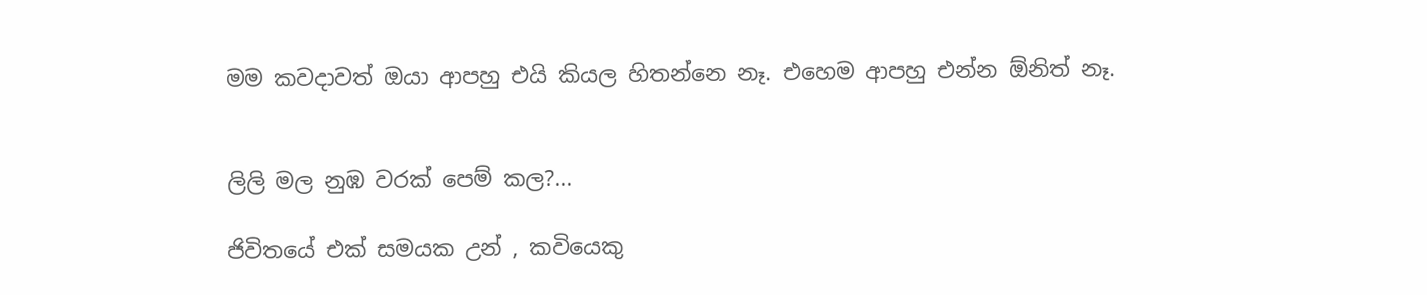මම කවදාවත් ඔයා ආපහු එයි කියල හිතන්නෙ නෑ. එහෙම ආපහු එන්න ඕනිත් නෑ.


ලිලි මල නුඹ වරක් පෙම් කල?...

ජිවිතයේ එක් සමයක උන් , කවියෙකු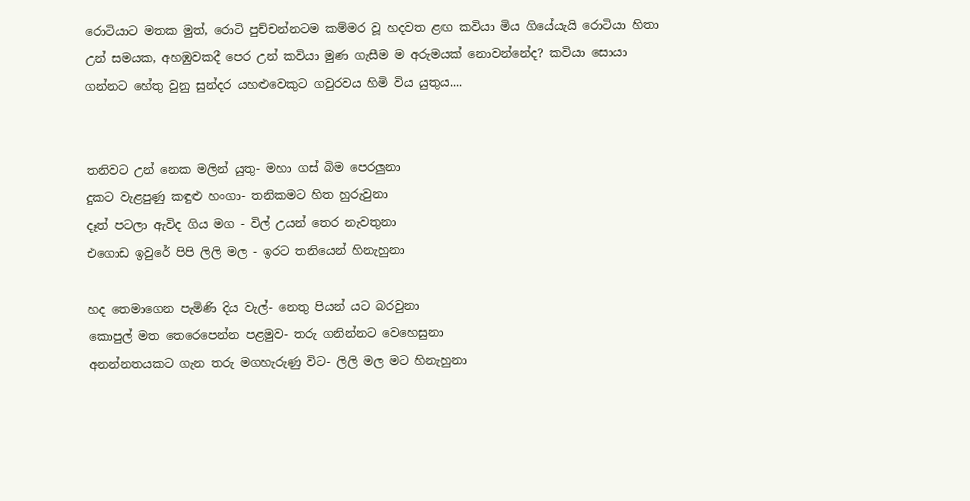රොටියාට මතක මුත්, රොටි පුච්චන්නටම කම්මර වූ හදවත ළඟ කවියා මිය ගියේයැයි රොටියා හිතා උන් සමයක, අහඹුවකදී පෙර උන් කවියා මුණ ගැසීම ම අරුමයක් නොවන්නේද? කවියා සොයා ගන්නට හේතු වුනු සුන්දර යහළුවෙකුට ගවුරවය හිමි විය යුතුය....


තනිවට උන් නෙක මලින් යුතු- මහා ගස් බිම පෙරලුනා
දුකට වැළපුණු කඳුළු හංගා- තනිකමට හිත හුරුවුනා
දෑත් පටලා ඇවිද ගිය මග - විල් උයන් තෙර නැවතුනා
එගොඩ ඉවුරේ පිපි ලිලි මල - ඉරට තනියෙන් හිනැහුනා

හද තෙමාගෙන පැමිණි දිය වැල්- නෙතු පියන් යට බරවුනා
කොපුල් මත තෙරෙපෙන්න පළමුව- තරු ගනින්නට වෙහෙසුනා
අනන්නතයකට ගැන තරු මගහැරුණු විට- ලිලි මල මට හිනැහුනා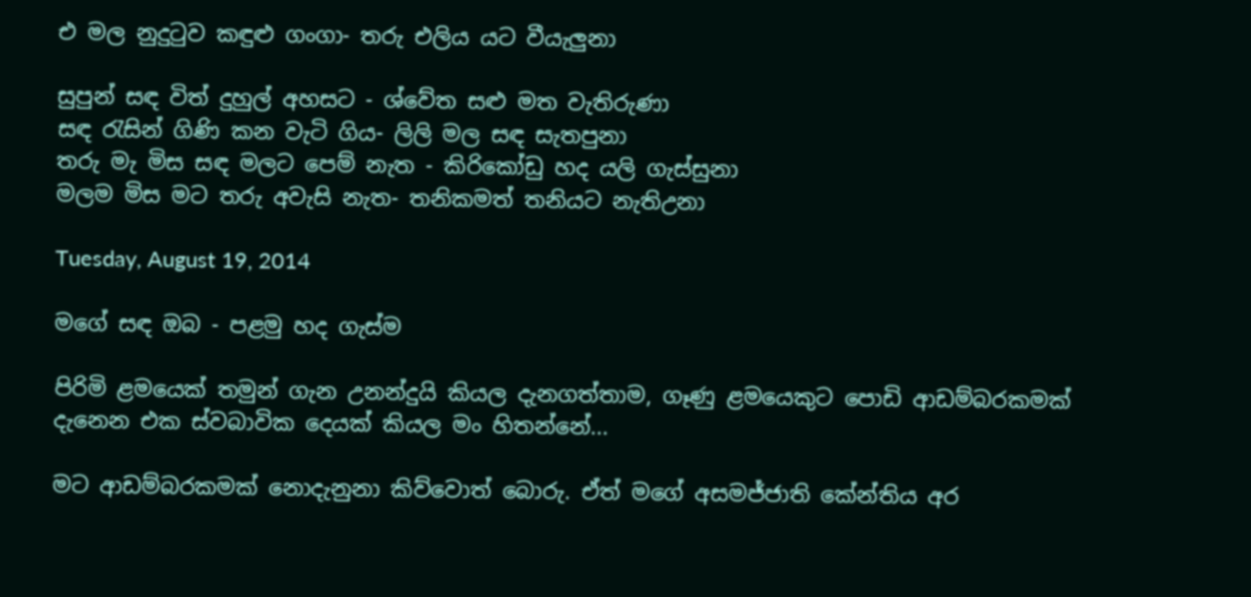එ මල නුදුටුව කඳුළු ගංගා- තරු එලිය යට වීයැලුනා

සුපුන් සඳ විත් දුහුල් අහසට - ශ්වේත සළු මත වැතිරුණා
සඳ රැසින් ගිණි කන වැටි ගිය- ලිලි මල සඳ සැතපුනා
තරු මැ මිස සඳ මලට පෙම් නැත - කිරිකෝඩු හද යලි ගැස්සුනා
මලම මිස මට තරු අවැසි නැත- තනිකමත් තනියට නැතිඋනා

Tuesday, August 19, 2014

මගේ සඳ ඔබ - පළමු හද ගැස්ම

පිරිමි ළමයෙක් තමුන් ගැන උනන්දුයි කියල දැනගත්තාම, ගෑණු ළමයෙකුට පොඩි ආඩම්බරකමක් දැනෙන එක ස්වබාවික දෙයක් කියල මං හිතන්නේ...

මට ආඩම්බරකමක් නොදැනුනා කිව්වොත් බොරු. ඒත් මගේ අසමජ්ජාති කේන්තිය අර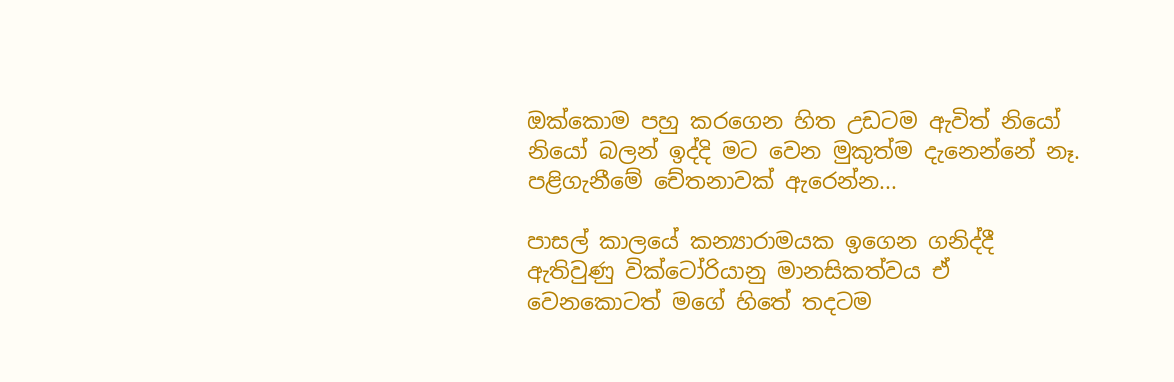ඔක්කොම පහු කරගෙන හිත උඩටම ඇවිත් නියෝ නියෝ බලන් ඉද්දි මට වෙන මුකුත්ම දැනෙන්නේ නෑ. පළිගැනීමේ චේතනාවක් ඇරෙන්න...

පාසල් කාලයේ කන්‍යාරාමයක ඉගෙන ගනිද්දී ඇතිවුණු වික්ටෝරියානු මානසිකත්වය ඒ වෙනකොටත් මගේ හිතේ තදටම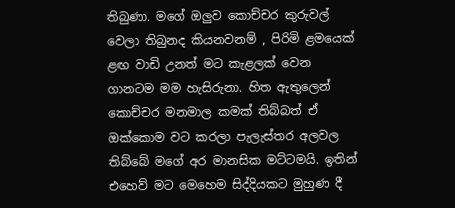තිබුණා. මගේ ඔලුව කොච්චර කුරුවල් වෙලා තිබුනද කියනවනම් , පිරිමි ළමයෙක් ළඟ වාඩි උනත් මට කැළලක් වෙන ගානටම මම හැසිරුනා. හිත ඇතුලෙන් කොච්චර මනමාල කමක් තිබ්බත් ඒ ඔක්කොම වට කරලා පැලැස්තර අලවල තිබ්බේ මගේ අර මානසික මට්ටමයි. ඉතින් එහෙව් මට මෙහෙම සිද්දියකට මුහුණ දී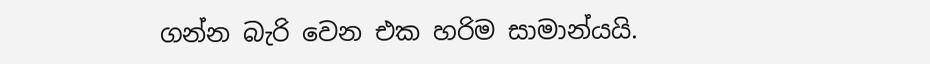ගන්න බැරි වෙන එක හරිම සාමාන්යයි.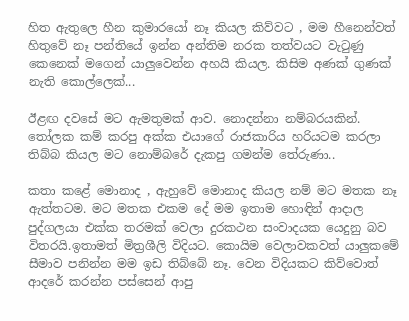හිත ඇතුලෙ හීන කුමාරයෝ නෑ කියල කිව්වට , මම හීනෙන්වත් හිතුවේ නෑ පන්තියේ ඉන්න අන්තිම නරක තත්වයට වැටුණු කෙනෙක් මගෙන් යාලුවෙන්න අහයි කියල. කිසිම අණක් ගුණක් නැති කොල්ලෙක්...

ඊළඟ දවසේ මට ඇමතුමක් ආව. නොදන්නා නම්බරයකින්. තෝලක කම් කරපු අක්ක එයාගේ රාජකාරිය හරියටම කරලා තිබ්බ කියල මට නොම්බරේ දැකපු ගමන්ම තේරුණා..

කතා කළේ මොනාද , ඇහුවේ මොනාද කියල නම් මට මතක නෑ ඇත්තටම. මට මතක එකම දේ මම ඉතාම හොඳින් ආදාල පුද්ගලයා එක්ක තරමක් වෙලා දුරකථන සංවාදයක යෙදුනු බව විතරයි.ඉතාමත් මිත්‍රශීලි විදියට. කොයිම වෙලාවකවත් යාලුකමේ සීමාව පනින්න මම ඉඩ තිබ්බේ නෑ. වෙන විදියකට කිව්වොත් ආදරේ කරන්න පස්සෙන් ආපු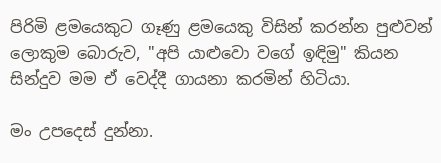පිරිමි ළමයෙකුට ගෑණු ළමයෙකු විසින් කරන්න පුළුවන් ලොකුම බොරුව, "අපි යාළුවො වගේ ඉඳිමු" කියන සින්දුව මම ඒ වෙද්දී ගායනා කරමින් හිටියා.

මං උපදෙස් දුන්නා.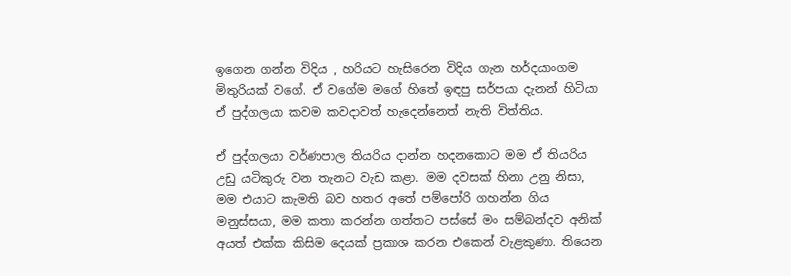ඉගෙන ගන්න විදිය , හරියට හැසිරෙන විදිය ගැන හර්දයාංගම මිතුරියක් වගේ. ඒ වගේම මගේ හිතේ ඉඳපු සර්පයා දැනන් හිටියා ඒ පුද්ගලයා කවම කවදාවත් හැදෙන්නෙත් නැති විත්තිය.

ඒ පුද්ගලයා වර්ණපාල තියරිය දාන්න හදනකොට මම ඒ තියරිය උඩු යටිකුරු වන තැනට වැඩ කළා. මම දවසක් හිනා උනු නිසා, මම එයාට කැමති බව හතර අතේ පම්පෝරි ගහන්න ගිය මනුස්සයා, මම කතා කරන්න ගත්තට පස්සේ මං සම්බන්දව අනික් අයත් එක්ක කිසිම දෙයක් ප්‍රකාශ කරන එකෙන් වැළකුණා. තියෙන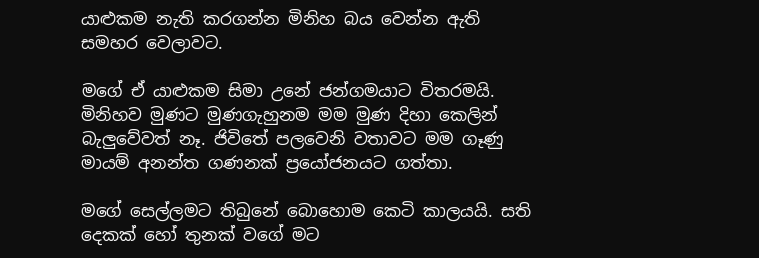යාළුකම නැති කරගන්න මිනිහ බය වෙන්න ඇති සමහර වෙලාවට.

මගේ ඒ යාළුකම සිමා උනේ ජන්ගමයාට විතරමයි. මිනිහව මුණට මුණගැහුනම මම මුණ දිහා කෙලින් බැලුවේවත් නෑ. ජිවිතේ පලවෙනි වතාවට මම ගෑණු මායම් අනන්ත ගණනක් ප්‍රයෝජනයට ගත්තා.

මගේ සෙල්ලමට තිබුනේ බොහොම කෙටි කාලයයි. සති දෙකක් හෝ තුනක් වගේ මට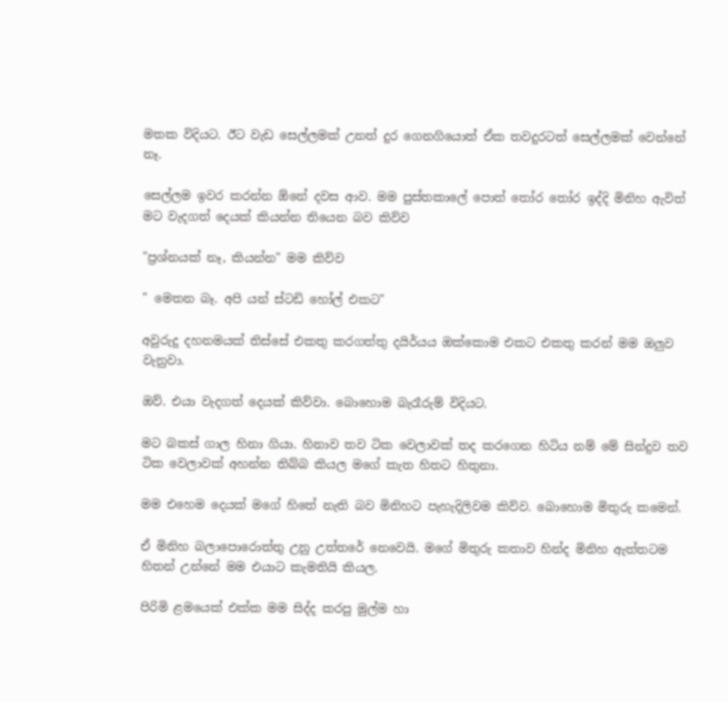මතක විදියට. ඊට වැඩ සෙල්ලමක් උනත් දුර ගෙනගියොත් ඒක තවදුරටත් සෙල්ලමක් වෙන්නේ නෑ.

සෙල්ලම ඉවර කරන්න ඕනේ දවස ආව. මම පුස්තකාලේ පොත් තෝර තෝර ඉද්දි මිනිහ ඇවිත් මට වැදගත් දෙයක් කියන්න තියෙන බව කිව්ව

"ප්‍රශ්නයක් නෑ, කියන්න" මම කිව්ව

" මෙතන බෑ. අපි යන් ස්ටඩි හෝල් එකට"

අවුරුදු දහනමයක් තිස්සේ එකතු කරගත්තු දයිර්යය ඔක්කොම එකට එකතු කරන් මම ඔලුව වැනුවා.

ඔව්. එයා වැදගත් දෙයක් කිව්වා. බොහොම බැරෑරුම් විදියට.

මට බකස් ගාල හිනා ගියා. හිනාව තව ටික වෙලාවක් තද කරගෙන හිටිය නම් මේ සින්දුව තව ටික වෙලාවක් අහන්න තිබ්බ කියල මගේ කැත හිතට හිතුනා.

මම එහෙම දෙයක් මගේ හිතේ නැති බව මිනිහට පැහැදිලිවම කිව්ව. බොහොම මිතුරු කමෙන්.

ඒ මිනිහ බලාපොරොත්තු උනු උත්තරේ නෙවෙයි. මගේ මිතුරු කතාව හින්ද මිනිහ ඇත්තටම හිතන් උන්නේ මම එයාට කැමතියි කියල.

පිරිමි ළමයෙක් එක්ක මම සිද්ද කරපු මුල්ම හා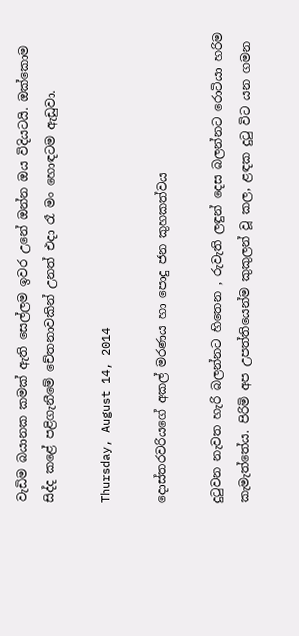වැඩිම බයානක කමක් ඇති සෙල්ලම ඉවර උනේ ඔන්න ඔය විදියටයි. ඔක්කොම සිද්ද කළේ පළිගැනීමේ චේතනාවකින් උනත් එදා රෑ මං හොඳටම ඇඩුවා.

Thursday, August 14, 2014

දොස්තරවරියගේ අකල් මරණය හා පොදු ජන කුහකත්වය

දුටුවන නැවත හැරි බලන්නට හිතෙන , රුවැති ලඳුන් දෙස බලන්නට රොටියා හරිම කැමැත්තේය. පිරිමි අප උපත්තියෙන්ම කුකුලන් වූ කල, ළඳක දුටු විට යන ගමන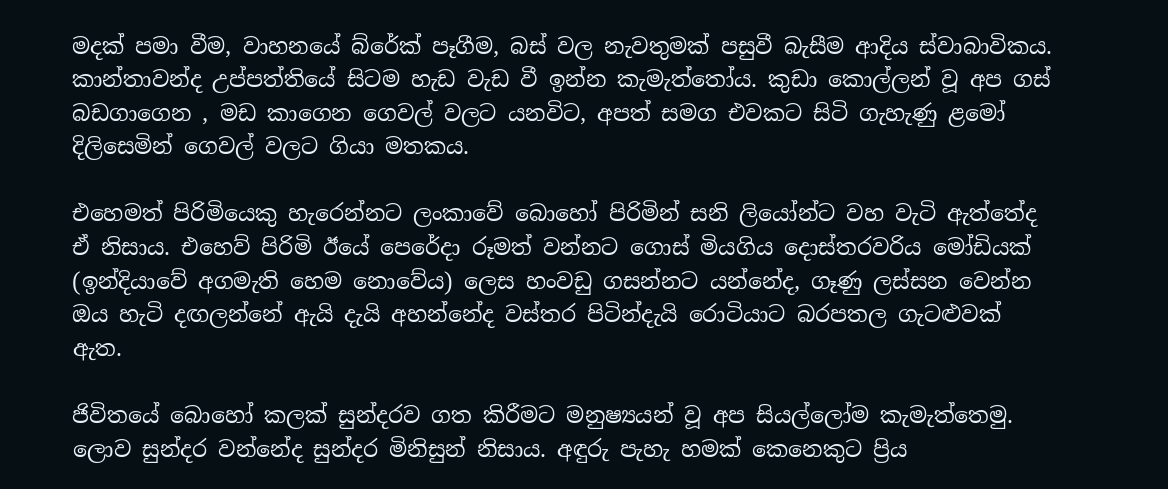මදක් පමා වීම, වාහනයේ බ්රේක් පෑගීම, බස් වල නැවතුමක් පසුවී බැසීම ආදිය ස්වාබාවිකය. කාන්තාවන්ද උප්පත්තියේ සිටම හැඩ වැඩ වී ඉන්න කැමැත්තෝය. කුඩා කොල්ලන් වූ අප ගස් බඩගාගෙන , මඩ කාගෙන ගෙවල් වලට යනවිට, අපත් සමග එවකට සිටි ගැහැණු ළමෝ දිලිසෙමින් ගෙවල් වලට ගියා මතකය.

එහෙමත් පිරිමියෙකු හැරෙන්නට ලංකාවේ බොහෝ පිරිමින් සනි ලියෝන්ට වහ වැටි ඇත්තේද ඒ නිසාය. එහෙව් පිරිමි ඊයේ පෙරේදා රූමත් වන්නට ගොස් මියගිය දොස්තරවරිය මෝඩියක් (ඉන්දියාවේ අගමැති හෙම නොවේය) ලෙස හංවඩු ගසන්නට යන්නේද, ගෑණු ලස්සන වෙන්න ඔය හැටි දඟලන්නේ ඇයි දැයි අහන්නේද වස්තර පිටින්දැයි රොටියාට බරපතල ගැටළුවක් ඇත.

ජිවිතයේ බොහෝ කලක් සුන්දරව ගත කිරීමට මනුෂ්‍යයන් වූ අප සියල්ලෝම කැමැත්තෙමු. ලොව සුන්දර වන්නේද සුන්දර මිනිසුන් නිසාය. අඳුරු පැහැ හමක් කෙනෙකුට ප්‍රිය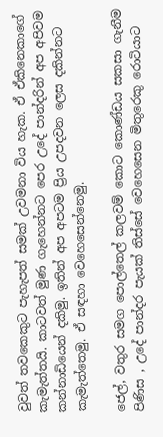වුවත් තවකෙකුට පැහැපත් සමක් උවමනා විය හැක. ඒ ඒකිනෙකාගේ කැමැත්තයි. කාටවත් මුණ ගැහෙන්නට පෙර උදේ පාන්දරින් අප අපිවම කන්නාඩියෙන් දකිමු. ඉතින් අප අපටම ප්‍රිය උපදවන ලෙස දකින්නට කැමැත්තෙමු. ඒ සඳහා වෙහෙසෙන්නෙමු.

ජෙල්, වතුර සමග පොල්තෙල් කලවම් කොට කොණ්ඩය සකසා ගැනීම පිණිස , උදේ පාන්දර පැයක් තිස්සේ වෙහෙසෙන මිතුරෙකු රොටියාට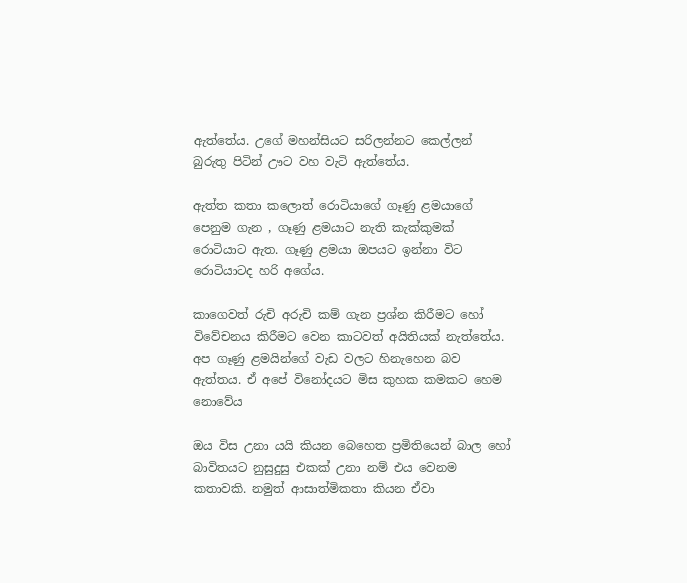ඇත්තේය. උගේ මහන්සියට සරිලන්නට කෙල්ලන් බුරුතු පිටින් ඌට වහ වැටි ඇත්තේය.

ඇත්ත කතා කලොත් රොටියාගේ ගෑණු ළමයාගේ පෙනුම ගැන , ගෑණු ළමයාට නැති කැක්කුමක් රොටියාට ඇත. ගෑණු ළමයා ඔපයට ඉන්නා විට රොටියාටද හරි අගේය.

කාගෙවත් රුචි අරුචි කම් ගැන ප්‍රශ්න කිරීමට හෝ විවේචනය කිරීමට වෙන කාටවත් අයිතියක් නැත්තේය. අප ගෑණු ළමයින්ගේ වැඩ වලට හිනැහෙන බව ඇත්තය. ඒ අපේ විනෝදයට මිස කුහක කමකට හෙම නොවේය

ඔය විස උනා යයි කියන බෙහෙත ප්‍රමිතියෙන් බාල හෝ බාවිතයට නුසුදුසු එකක් උනා නම් එය වෙනම කතාවකි. නමුත් ආසාත්මිකතා කියන ඒවා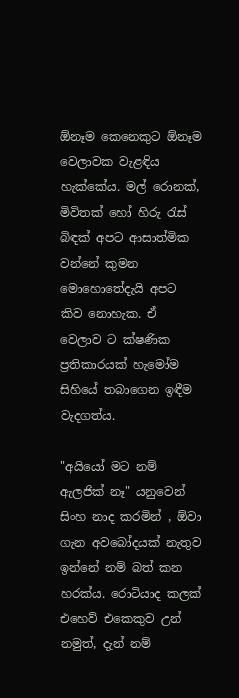ඕනෑම කෙනෙකුට ඕනෑම වෙලාවක වැළඳිය හැක්කේය. මල් රොනක්, මිවිතක් හෝ හිරු රැස් බිඳක් අපට ආසාත්මික වන්නේ කුමන මොහොතේදැයි අපට කිව නොහැක. ඒ වෙලාව ට ක්ෂණික ප්‍රතිකාරයක් හැමෝම සිහියේ තබාගෙන ඉඳීම වැදගත්ය.

"අයියෝ මට නම් ඇලජික් නෑ" යනුවෙන් සිංහ නාද කරමින් , ඕවා ගැන අවබෝදයක් නැතුව ඉන්නේ නම් බත් කන හරක්ය. රොටියාද කලක් එහෙව් එකෙකුව උන් නමුත්, දැන් නම්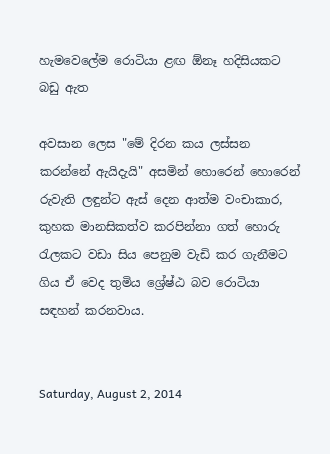හැමවෙලේම රොටියා ළඟ ඕනෑ හදිසියකට බඩු ඇත

අවසාන ලෙස "මේ දිරන කය ලස්සන කරන්නේ ඇයිදැයි" අසමින් හොරෙන් හොරෙන් රුවැති ලඳුන්ට ඇස් දෙන ආත්ම වංචාකාර, කුහක මානසිකත්ව කරපින්නා ගත් හොරු රැලකට වඩා සිය පෙනුම වැඩි කර ගැනීමට ගිය ඒ වෙද තුමිය ශ්‍රේෂ්ඨ බව රොටියා සඳහන් කරනවාය.


Saturday, August 2, 2014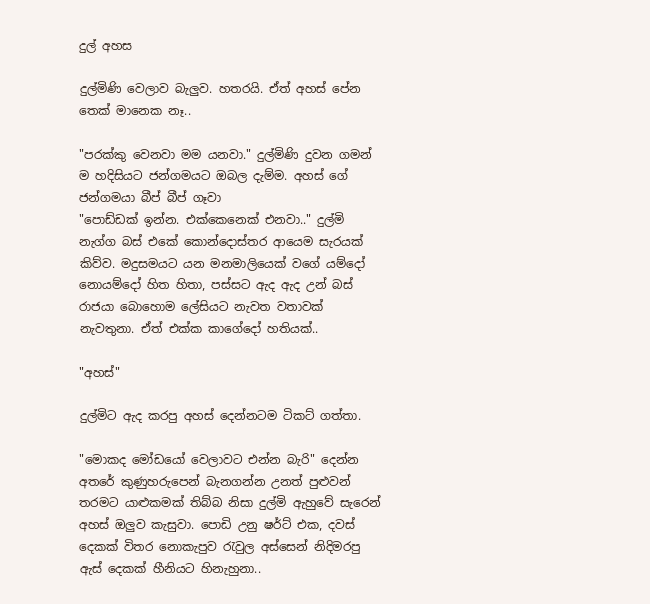දුල් අහස

දුල්මිණි වෙලාව බැලුව. හතරයි. ඒත් අහස් පේන තෙක් මානෙක නෑ..

"පරක්කු වෙනවා මම යනවා." දුල්මිණි දුවන ගමන් ම හදිසියට ජන්ගමයට ඔබල දැම්ම. අහස් ගේ ජන්ගමයා බීප් බීප් ගෑවා
"පොඩ්ඩක් ඉන්න. එක්කෙනෙක් එනවා.." දුල්මි නැග්ග බස් එකේ කොන්දොස්තර ආයෙම සැරයක් කිව්ව. මදුසමයට යන මනමාලියෙක් වගේ යම්දෝ නොයම්දෝ හිත හිතා, පස්සට ඇද ඇද උන් බස් රාජයා බොහොම ලේසියට නැවත වතාවක් නැවතුනා. ඒත් එක්ක කාගේදෝ හතියක්..

"අහස්"

දුල්මිට ඇද කරපු අහස් දෙන්නටම ටිකට් ගත්තා.

"මොකද මෝඩයෝ වෙලාවට එන්න බැරි" දෙන්න අතරේ කුණුහරුපෙන් බැනගන්න උනත් පුළුවන් තරමට යාළුකමක් තිබ්බ නිසා දුල්මි ඇහුවේ සැරෙන්
අහස් ඔලුව කැසුවා. පොඩි උනු ෂර්ට් එක, දවස් දෙකක් විතර නොකැපුව රැවුල අස්සෙන් නිදිමරපු ඇස් දෙකක් හීනියට හිනැහුනා..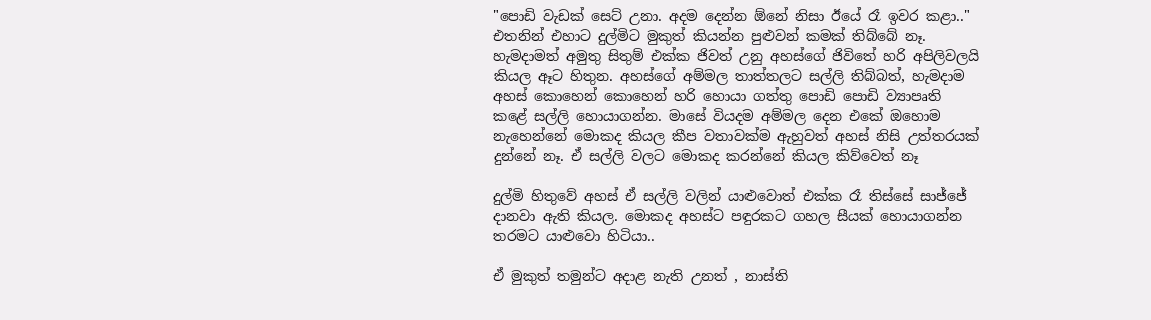"පොඩි වැඩක් සෙට් උනා. අදම දෙන්න ඕනේ නිසා ඊයේ රෑ ඉවර කළා.."
එතනින් එහාට දුල්මිට මුකුත් කියන්න පුළුවන් කමක් තිබ්බේ නෑ. හැමදාමත් අමුතු සිතුම් එක්ක ජිවත් උනු අහස්ගේ ජිවිතේ හරි අපිලිවලයි කියල ඈට හිතුන. අහස්ගේ අම්මල තාත්තලට සල්ලි තිබ්බත්, හැමදාම අහස් කොහෙන් කොහෙන් හරි හොයා ගත්තු පොඩි පොඩි ව්‍යාපෘති කළේ සල්ලි හොයාගන්න. මාසේ වියදම අම්මල දෙන එකේ ඔහොම නැහෙන්නේ මොකද කියල කීප වතාවක්ම ඇහුවත් අහස් නිසි උත්තරයක් දුන්නේ නෑ. ඒ සල්ලි වලට මොකද කරන්නේ කියල කිව්වෙත් නෑ

දුල්මි හිතුවේ අහස් ඒ සල්ලි වලින් යාළුවොත් එක්ක රෑ තිස්සේ සාජ්ජේ දානවා ඇති කියල. මොකද අහස්ට පඳුරකට ගහල සීයක් හොයාගන්න තරමට යාළුවො හිටියා..

ඒ මුකුත් තමුන්ට අදාළ නැති උනත් , නාස්ති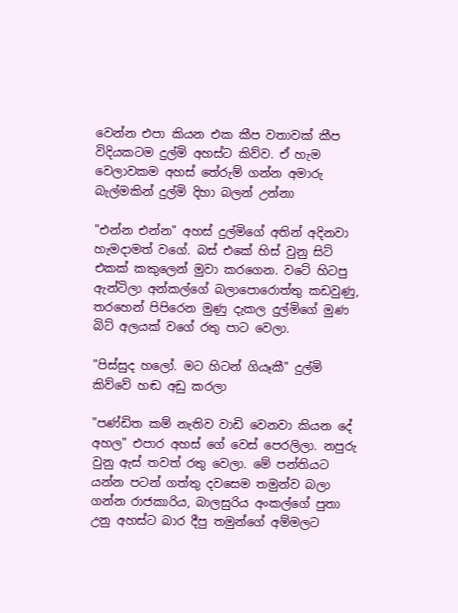වෙන්න එපා කියන එක කීප වතාවක් කීප විදියකටම දුල්මි අහස්ට කිව්ව. ඒ හැම වෙලාවකම අහස් තේරුම් ගන්න අමාරු බැල්මකින් දුල්මි දිහා බලන් උන්නා

"එන්න එන්න" අහස් දුල්මිගේ අතින් අදිනවා හැමදාමත් වගේ. බස් එකේ හිස් වුනු සිට් එකක් කකුලෙන් මුවා කරගෙන. වටේ හිටපු ඇන්ටිලා අන්කල්ගේ බලාපොරොත්තු කඩවුණු, තරහෙන් පිපිරෙන මුණු දැකල දුල්මිගේ මුණ බිට් අලයක් වගේ රතු පාට වෙලා.

"පිස්සුද හලෝ. මට හිටන් ගියෑකී" දුල්මි කිව්වේ හඬ අඩු කරලා

"පණ්ඩිත කම් නැතිව වාඩි වෙනවා කියන දේ අහල" එපාර අහස් ගේ වෙස් පෙරලිලා. නපුරු වුනු ඇස් තවත් රතු වෙලා. මේ පන්තියට යන්න පටන් ගත්තු දවසෙම තමුන්ව බලා ගන්න රාජකාරිය, බාලසුරිය අංකල්ගේ පුතා උනු අහස්ට බාර දීපු තමුන්ගේ අම්මලට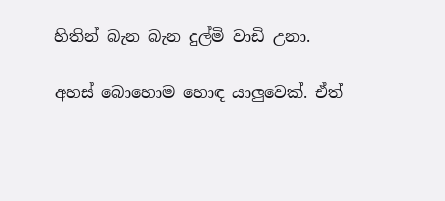හිතින් බැන බැන දුල්මි වාඩි උනා.

අහස් බොහොම හොඳ යාලුවෙක්. ඒත්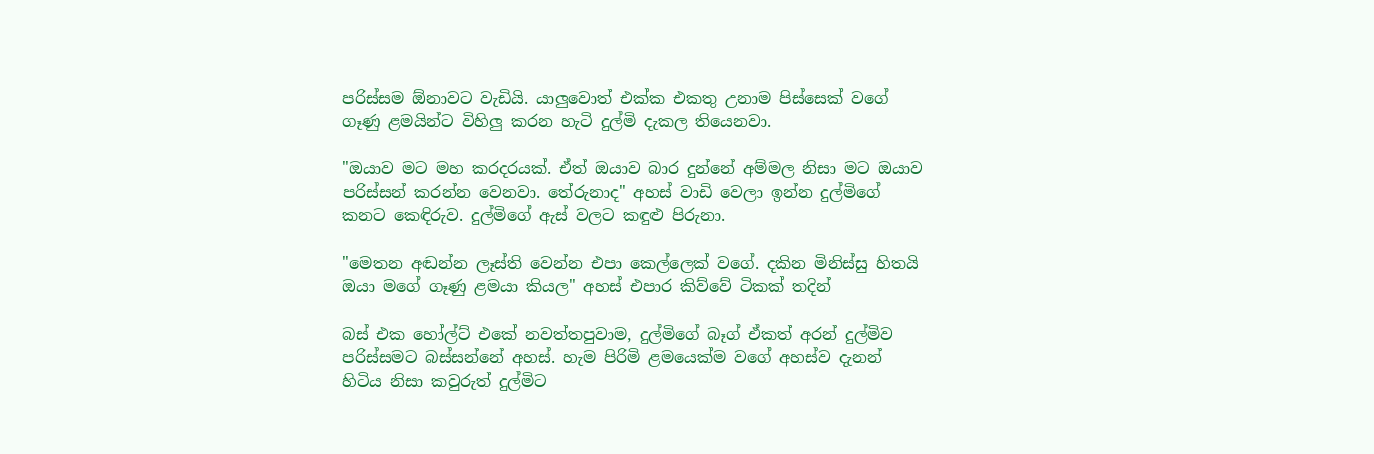පරිස්සම ඕනාවට වැඩියි. යාලුවොත් එක්ක එකතු උනාම පිස්සෙක් වගේ ගෑණු ළමයින්ට විහිලු කරන හැටි දුල්මි දැකල තියෙනවා.

"ඔයාව මට මහ කරදරයක්. ඒත් ඔයාව බාර දුන්නේ අම්මල නිසා මට ඔයාව පරිස්සන් කරන්න වෙනවා. තේරුනාද" අහස් වාඩි වෙලා ඉන්න දුල්මිගේ කනට කෙඳිරුව. දුල්මිගේ ඇස් වලට කඳුළු පිරුනා.

"මෙතන අඬන්න ලෑස්ති වෙන්න එපා කෙල්ලෙක් වගේ. දකින මිනිස්සු හිතයි ඔයා මගේ ගෑණු ළමයා කියල" අහස් එපාර කිව්වේ ටිකක් තදින්

බස් එක හෝල්ට් එකේ නවත්තපුවාම, දුල්මිගේ බෑග් ඒකත් අරන් දුල්මිව පරිස්සමට බස්සන්නේ අහස්. හැම පිරිමි ළමයෙක්ම වගේ අහස්ව දැනන් හිටිය නිසා කවුරුත් දුල්මිට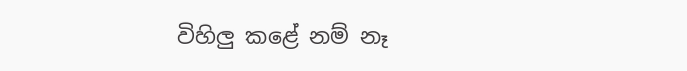විහිලු කළේ නම් නෑ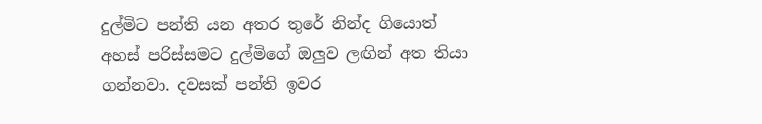දුල්මිට පන්ති යන අතර තුරේ නින්ද ගියොත් අහස් පරිස්සමට දුල්මිගේ ඔලුව ලඟින් අත තියා ගන්නවා. දවසක් පන්ති ඉවර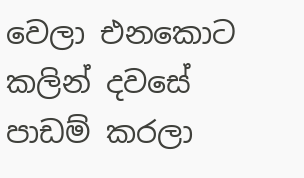වෙලා එනකොට කලින් දවසේ පාඩම් කරලා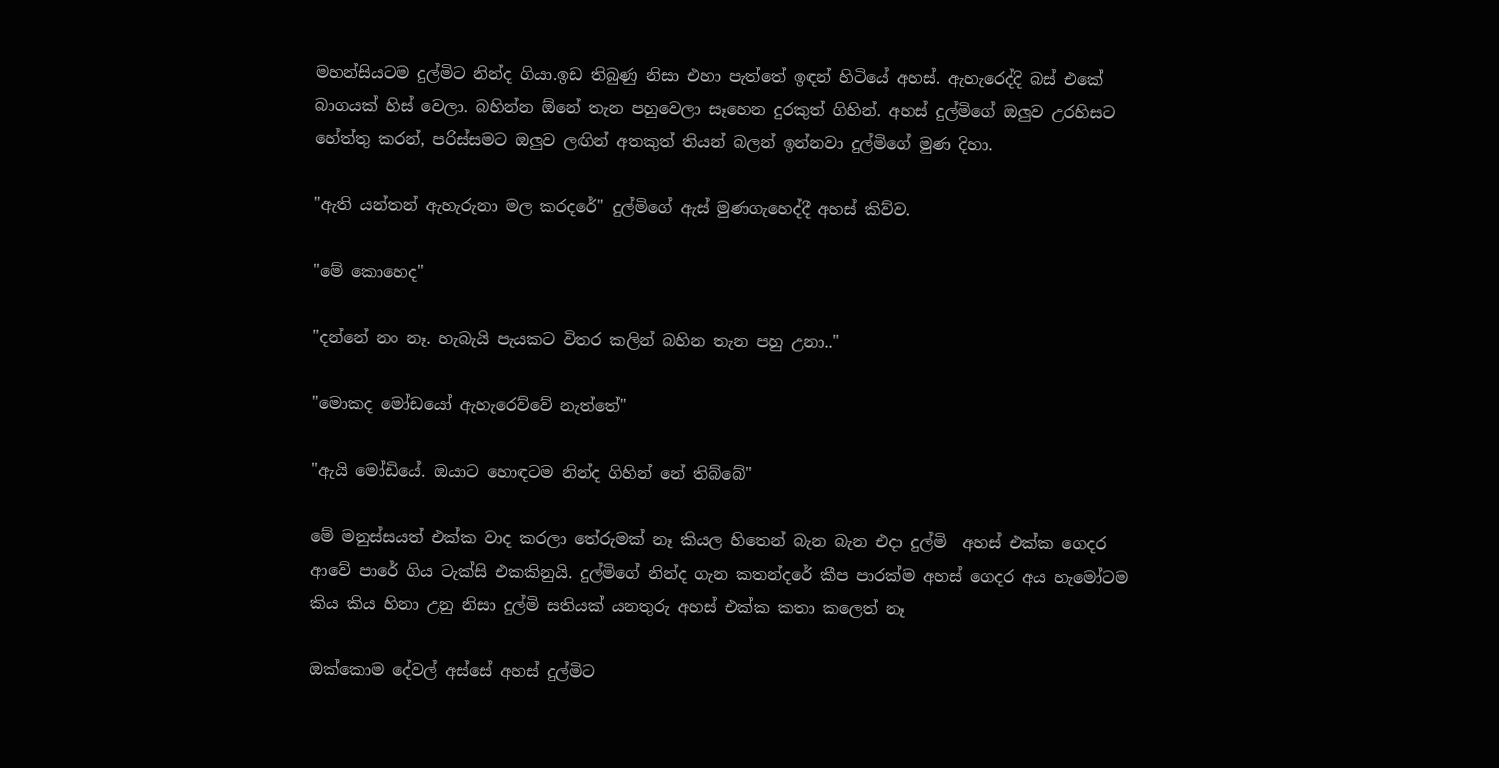මහන්සියටම දුල්මිට නින්ද ගියා.ඉඩ තිබුණු නිසා එහා පැත්තේ ඉඳන් හිටියේ අහස්. ඇහැරෙද්දි බස් එකේ බාගයක් හිස් වෙලා. බහින්න ඕනේ තැන පහුවෙලා සෑහෙන දුරකුත් ගිහින්. අහස් දුල්මිගේ ඔලුව උරහිසට හේත්තු කරන්, පරිස්සමට ඔලුව ලඟින් අතකුත් තියන් බලන් ඉන්නවා දුල්මිගේ මුණ දිහා.

"ඇති යන්තන් ඇහැරුනා මල කරදරේ" දුල්මිගේ ඇස් මුණගැහෙද්දී අහස් කිව්ව.

"මේ කොහෙද"

"දන්නේ නං නෑ. හැබැයි පැයකට විතර කලින් බහින තැන පහු උනා.."

"මොකද මෝඩයෝ ඇහැරෙව්වේ නැත්තේ"

"ඇයි මෝඩියේ. ඔයාට හොඳටම නින්ද ගිහින් නේ තිබ්බේ"

මේ මනුස්සයත් එක්ක වාද කරලා තේරුමක් නෑ කියල හිතෙන් බැන බැන එදා දුල්මි  අහස් එක්ක ගෙදර ආවේ පාරේ ගිය ටැක්සි එකකිනුයි. දුල්මිගේ නින්ද ගැන කතන්දරේ කීප පාරක්ම අහස් ගෙදර අය හැමෝටම කිය කිය හිනා උනු නිසා දුල්මි සතියක් යනතුරු අහස් එක්ක කතා කලෙත් නෑ

ඔක්කොම දේවල් අස්සේ අහස් දුල්මිට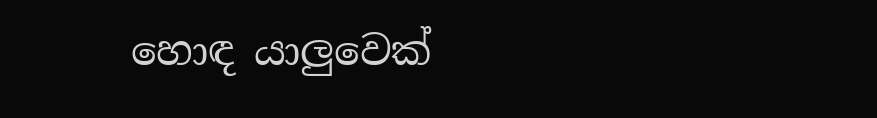හොඳ යාලුවෙක්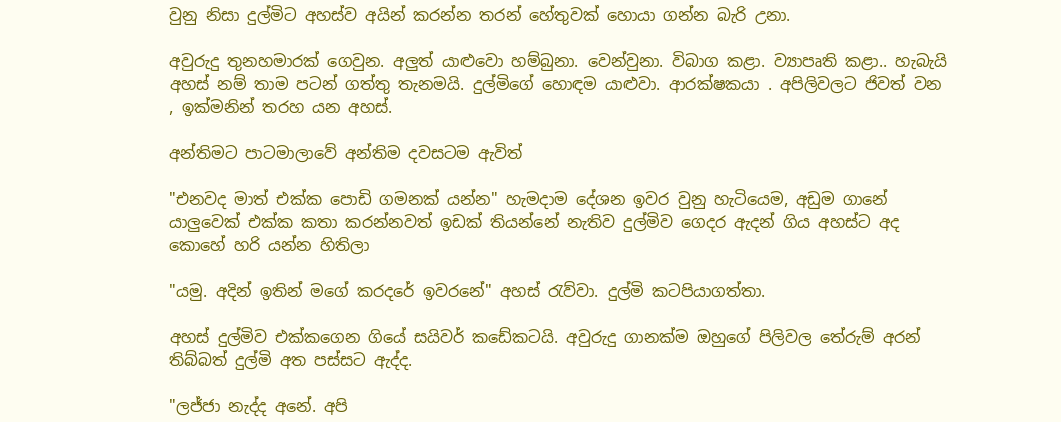වුනු නිසා දුල්මිට අහස්ව අයින් කරන්න තරන් හේතුවක් හොයා ගන්න බැරි උනා.

අවුරුදු තුනහමාරක් ගෙවුන. අලුත් යාළුවො හම්බුනා. වෙන්වුනා. විබාග කළා. ව්‍යාපෘති කළා.. හැබැයි අහස් නම් තාම පටන් ගත්තු තැනමයි. දුල්මිගේ හොඳම යාළුවා. ආරක්ෂකයා . අපිලිවලට ජිවත් වන , ඉක්මනින් තරහ යන අහස්.

අන්තිමට පාටමාලාවේ අන්තිම දවසටම ඇවිත්

"එනවද මාත් එක්ක පොඩි ගමනක් යන්න" හැමදාම දේශන ඉවර වුනු හැටියෙම, අඩුම ගානේ යාලුවෙක් එක්ක කතා කරන්නවත් ඉඩක් තියන්නේ නැතිව දුල්මිව ගෙදර ඇදන් ගිය අහස්ට අද කොහේ හරි යන්න හිතිලා

"යමු. අදින් ඉතින් මගේ කරදරේ ඉවරනේ" අහස් රැව්වා. දුල්මි කටපියාගත්තා.

අහස් දුල්මිව එක්කගෙන ගියේ සයිවර් කඩේකටයි. අවුරුදු ගානක්ම ඔහුගේ පිලිවල තේරුම් අරන් තිබ්බත් දුල්මි අත පස්සට ඇද්ද.

"ලජ්ජා නැද්ද අනේ. අපි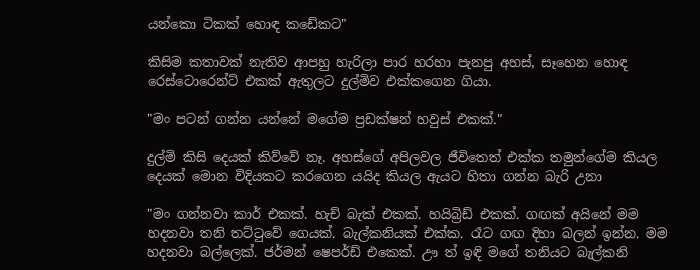යන්කො ටිකක් හොඳ කඩේකට"

කිසිම කතාවක් නැතිව ආපහු හැරිලා පාර හරහා පැනපු අහස්, සෑහෙන හොඳ රෙස්ටොරෙන්ට් එකක් ඇතුලට දුල්මිව එක්කගෙන ගියා.

"මං පටන් ගන්න යන්නේ මගේම ප්‍රඩක්ෂන් හවුස් එකක්."

දුල්මි කිසි දෙයක් කිව්වේ නෑ. අහස්ගේ අපිලවල ජීවිතෙත් එක්ක තමුන්ගේම කියල දෙයක් මොන විදියකට කරගෙන යයිද කියල ඇයට හිතා ගන්න බැරි උනා

"මං ගන්නවා කාර් එකක්. හැච් බැක් එකක්. හයිබ්‍රිඩ් එකක්. ගඟක් අයිනේ මම හදනවා තනි තට්ටුවේ ගෙයක්. බැල්කනියක් එක්ක. රෑට ගඟ දිහා බලන් ඉන්න. මම හදනවා බල්ලෙක්. ජර්මන් ෂෙපර්ඩ් එකෙක්. ඌ ත් ඉඳි මගේ තනියට බැල්කනි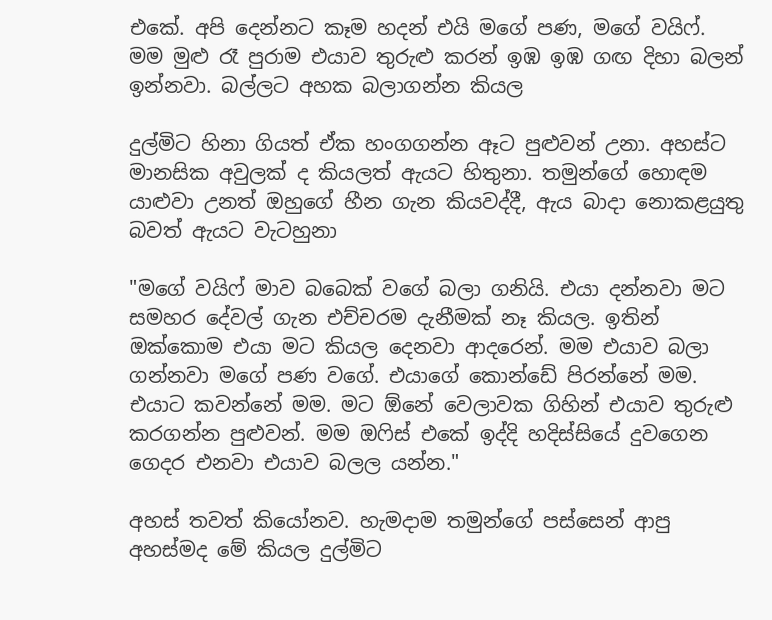එකේ. අපි දෙන්නට කෑම හදන් එයි මගේ පණ, මගේ වයිෆ්. මම මුළු රෑ පුරාම එයාව තුරුළු කරන් ඉඹ ඉඹ ගඟ දිහා බලන් ඉන්නවා. බල්ලට අහක බලාගන්න කියල

දුල්මිට හිනා ගියත් ඒක හංගගන්න ඈට පුළුවන් උනා. අහස්ට මානසික අවුලක් ද කියලත් ඇයට හිතුනා. තමුන්ගේ හොඳම යාළුවා උනත් ඔහුගේ හීන ගැන කියවද්දී, ඇය බාදා නොකළයුතු බවත් ඇයට වැටහුනා

"මගේ වයිෆ් මාව බබෙක් වගේ බලා ගනියි. එයා දන්නවා මට සමහර දේවල් ගැන එච්චරම දැනීමක් නෑ කියල. ඉතින් ඔක්කොම එයා මට කියල දෙනවා ආදරෙන්. මම එයාව බලා ගන්නවා මගේ පණ වගේ. එයාගේ කොන්ඩේ පිරන්නේ මම. එයාට කවන්නේ මම. මට ඕනේ වෙලාවක ගිහින් එයාව තුරුළු කරගන්න පුළුවන්. මම ඔෆිස් එකේ ඉද්දි හදිස්සියේ දුවගෙන ගෙදර එනවා එයාව බලල යන්න."

අහස් තවත් කියෝනව. හැමදාම තමුන්ගේ පස්සෙන් ආපු අහස්මද මේ කියල දුල්මිට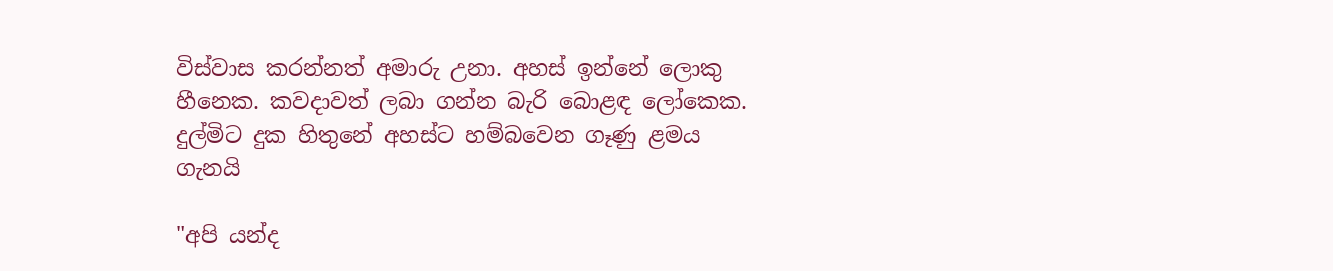විස්වාස කරන්නත් අමාරු උනා. අහස් ඉන්නේ ලොකු හීනෙක. කවදාවත් ලබා ගන්න බැරි බොළඳ ලෝකෙක. දුල්මිට දුක හිතුනේ අහස්ට හම්බවෙන ගෑණු ළමය ගැනයි

"අපි යන්ද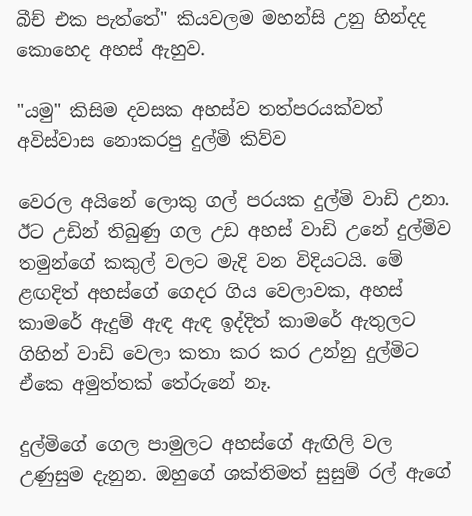බීච් එක පැත්තේ" කියවලම මහන්සි උනු හින්දද කොහෙද අහස් ඇහුව.

"යමු" කිසිම දවසක අහස්ව තත්පරයක්වත් අවිස්වාස නොකරපු දුල්මි කිව්ව

වෙරල අයිනේ ලොකු ගල් පරයක දුල්මි වාඩි උනා. ඊට උඩින් තිබුණු ගල උඩ අහස් වාඩි උනේ දුල්මිව තමුන්ගේ කකුල් වලට මැදි වන විදියටයි. මේ ළඟදිත් අහස්ගේ ගෙදර ගිය වෙලාවක, අහස් කාමරේ ඇදුම් ඇඳ ඇඳ ඉද්දිත් කාමරේ ඇතුලට ගිහින් වාඩි වෙලා කතා කර කර උන්නු දුල්මිට ඒකෙ අමුත්තක් තේරුනේ නෑ.

දුල්මිගේ ගෙල පාමුලට අහස්ගේ ඇඟිලි වල උණුසුම දැනුන. ඔහුගේ ශක්තිමත් සුසුම් රල් ඇගේ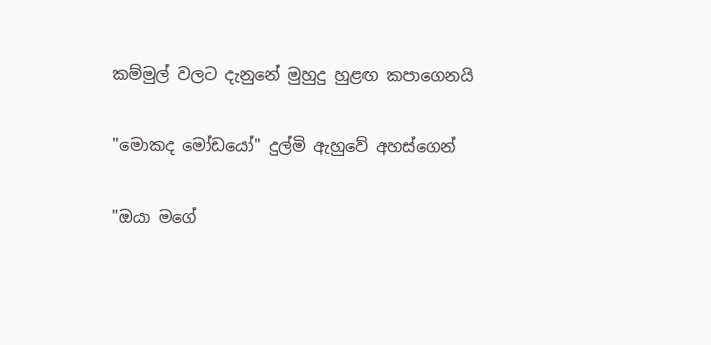කම්මුල් වලට දැනුනේ මුහුදු හුළඟ කපාගෙනයි

"මොකද මෝඩයෝ" දුල්මි ඇහුවේ අහස්ගෙන්

"ඔයා මගේ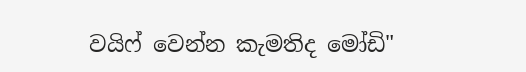වයිෆ් වෙන්න කැමතිද මෝඩි"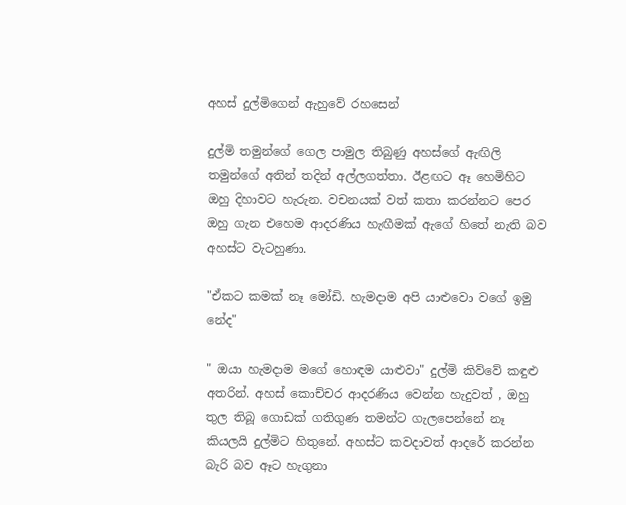අහස් දුල්මිගෙන් ඇහුවේ රහසෙන්

දුල්මි තමුන්ගේ ගෙල පාමුල තිබුණු අහස්ගේ ඇඟිලි තමුන්ගේ අතින් තදින් අල්ලගත්තා. ඊළඟට ඈ හෙමිහිට ඔහු දිහාවට හැරුන. වචනයක් වත් කතා කරන්නට පෙර ඔහු ගැන එහෙම ආදරණිය හැඟීමක් ඇගේ හිතේ නැති බව අහස්ට වැටහුණා.

"ඒකට කමක් නෑ මෝඩි. හැමදාම අපි යාළුවො වගේ ඉමු නේද"

" ඔයා හැමදාම මගේ හොඳම යාළුවා" දුල්මි කිව්වේ කඳුළු අතරින්. අහස් කොච්චර ආදරණිය වෙන්න හැදුවත් , ඔහු තුල තිබූ ගොඩක් ගතිගුණ තමන්ට ගැලපෙන්නේ නෑ කියලයි දුල්මිට හිතුනේ. අහස්ට කවදාවත් ආදරේ කරන්න බැරි බව ඈට හැගුනා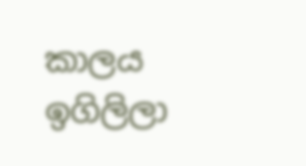කාලය ඉගිලිලා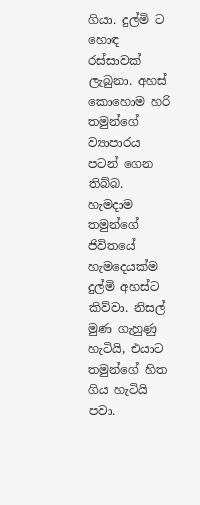ගියා. දුල්මි ට හොඳ රස්සාවක් ලැබුනා. අහස් කොහොම හරි තමුන්ගේ ව්‍යාපාරය පටන් ගෙන තිබ්බ. හැමදාම තමුන්ගේ ජිවිතයේ හැමදෙයක්ම දුල්මි අහස්ට කිව්වා. නිසල් මුණ ගැහුණු හැටියි, එයාට තමුන්ගේ හිත ගිය හැටියි පවා.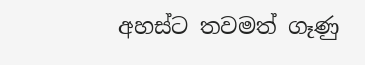අහස්ට තවමත් ගෑණු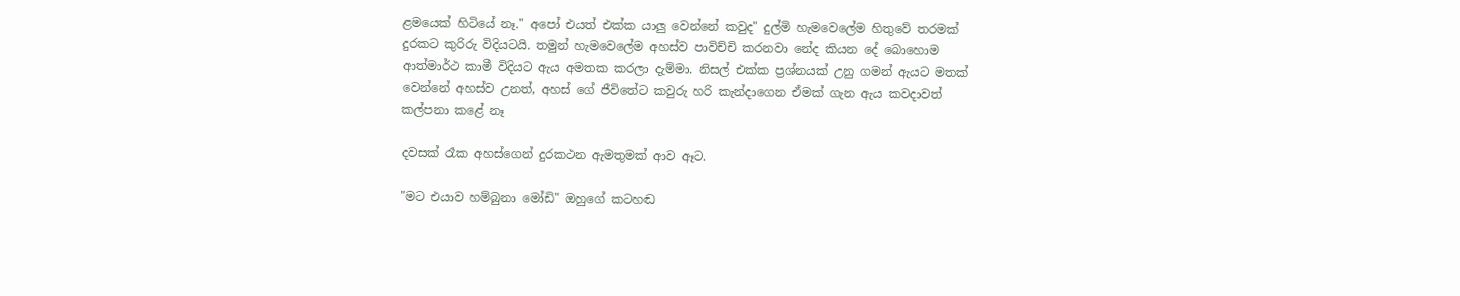ළමයෙක් හිටියේ නෑ." අපෝ එයත් එක්ක යාලු වෙන්නේ කවුද" දුල්මි හැමවෙලේම හිතුවේ තරමක් දුරකට කුරිරු විදියටයි. තමුන් හැමවෙලේම අහස්ව පාවිච්චි කරනවා නේද කියන දේ බොහොම ආත්මාර්ථ කාමී විදියට ඇය අමතක කරලා දැම්මා. නිසල් එක්ක ප්‍රශ්නයක් උනු ගමන් ඇයට මතක් වෙන්නේ අහස්ව උනත්, අහස් ගේ ජීවිතේට කවුරු හරි කැන්දාගෙන ඒමක් ගැන ඇය කවදාවත් කල්පනා කළේ නෑ

දවසක් රෑක අහස්ගෙන් දුරකථන ඇමතුමක් ආව ඈට.

"මට එයාව හම්බුනා මෝඩි" ඔහුගේ කටහඬ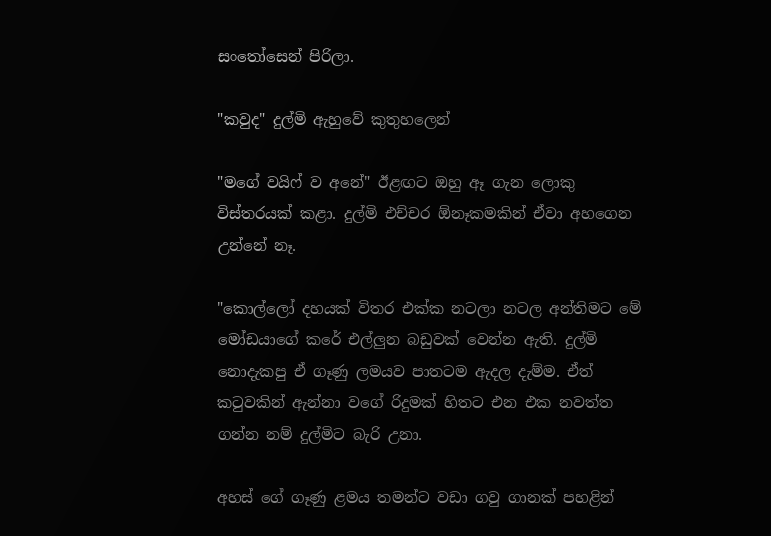සංතෝසෙන් පිරිලා.

"කවුද" දුල්මි ඇහුවේ කුතුහලෙන්

"මගේ වයිෆ් ව අනේ" ඊළඟට ඔහු ඈ ගැන ලොකු විස්තරයක් කළා. දුල්මි එච්චර ඕනෑකමකින් ඒවා අහගෙන උන්නේ නෑ.

"කොල්ලෝ දහයක් විතර එක්ක නටලා නටල අන්තිමට මේ මෝඩයාගේ කරේ එල්ලුන බඩුවක් වෙන්න ඇති. දුල්මි නොදැකපු ඒ ගෑණු ලමයව පාතටම ඇදල දැම්ම. ඒත් කටුවකින් ඇන්නා වගේ රිදුමක් හිතට එන එක නවත්ත ගන්න නම් දුල්මිට බැරි උනා.

අහස් ගේ ගෑණු ළමය තමන්ට වඩා ගවු ගානක් පහළින්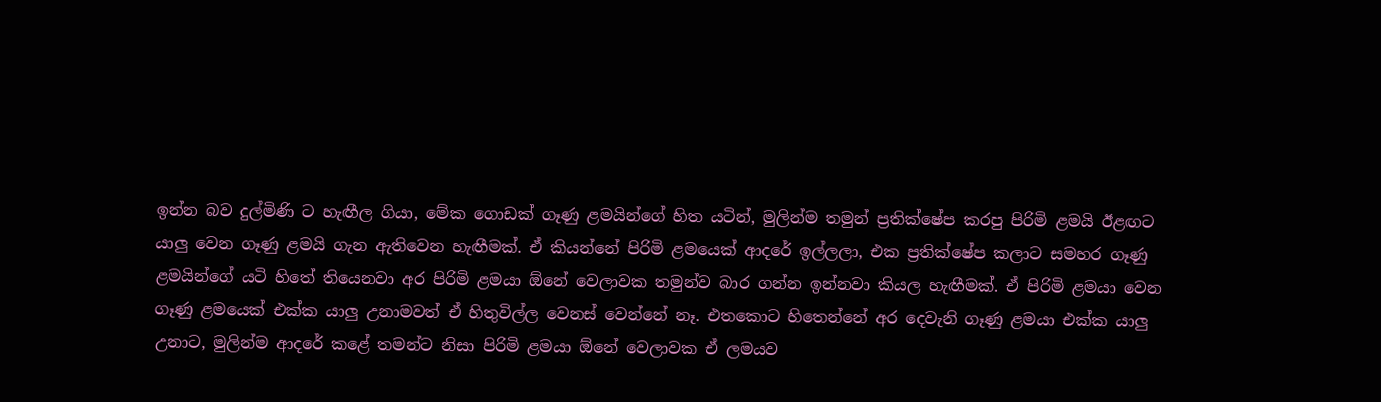ඉන්න බව දුල්මිණි ට හැඟීල ගියා, මේක ගොඩක් ගෑණු ළමයින්ගේ හිත යටින්, මුලින්ම තමුන් ප්‍රතික්ෂේප කරපු පිරිමි ළමයි ඊළඟට යාලු වෙන ගෑණු ළමයි ගැන ඇතිවෙන හැඟීමක්. ඒ කියන්නේ පිරිමි ළමයෙක් ආදරේ ඉල්ලලා, එක ප්‍රතික්ෂේප කලාට සමහර ගෑණු ළමයින්ගේ යටි හිතේ තියෙනවා අර පිරිමි ළමයා ඕනේ වෙලාවක තමුන්ව බාර ගන්න ඉන්නවා කියල හැඟීමක්. ඒ පිරිමි ළමයා වෙන ගෑණු ළමයෙක් එක්ක යාලු උනාමවත් ඒ හිතුවිල්ල වෙනස් වෙන්නේ නෑ. එතකොට හිතෙන්නේ අර දෙවැනි ගෑණු ළමයා එක්ක යාලු උනාට, මුලින්ම ආදරේ කළේ තමන්ට නිසා පිරිමි ළමයා ඕනේ වෙලාවක ඒ ලමයව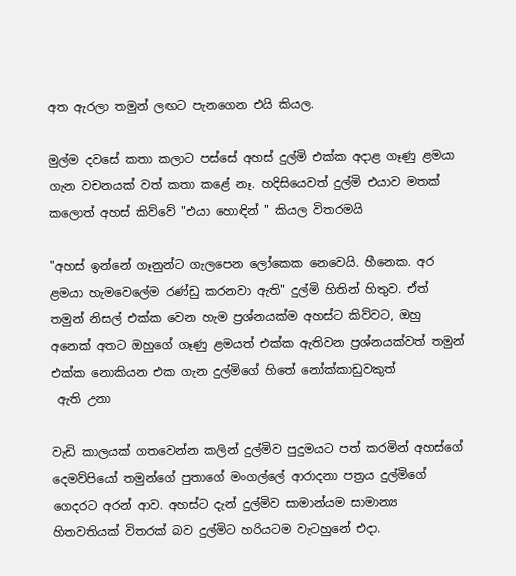අත ඇරලා තමුන් ලඟට පැනගෙන එයි කියල.

මුල්ම දවසේ කතා කලාට පස්සේ අහස් දුල්මි එක්ක අදාළ ගෑණු ළමයා ගැන වචනයක් වත් කතා කළේ නෑ. හදිසියෙවත් දුල්මි එයාව මතක් කලොත් අහස් කිව්වේ "එයා හොඳින් " කියල විතරමයි

"අහස් ඉන්නේ ගෑනුන්ට ගැලපෙන ලෝකෙක නෙවෙයි. හීනෙක. අර ළමයා හැමවෙලේම රණ්ඩු කරනවා ඇති" දුල්මි හිතින් හිතුව. ඒත් තමුන් නිසල් එක්ක වෙන හැම ප්‍රශ්නයක්ම අහස්ට කිව්වට, ඔහු අනෙක් අතට ඔහුගේ ගෑණු ළමයත් එක්ක ඇතිවන ප්‍රශ්නයක්වත් තමුන් එක්ක නොකියන එක ගැන දුල්මිගේ හිතේ නෝක්කාඩුවකුත්
 ඇති උනා

වැඩි කාලයක් ගතවෙන්න කලින් දුල්මිව පුදුමයට පත් කරමින් අහස්ගේ දෙමව්පියෝ තමුන්ගේ පුතාගේ මංගල්ලේ ආරාදනා පත්‍රය දුල්මිගේ ගෙදරට අරන් ආව. අහස්ට දැන් දුල්මිව සාමාන්යම සාමාන්‍ය හිතවතියක් විතරක් බව දුල්මිට හරියටම වැටහුනේ එදා.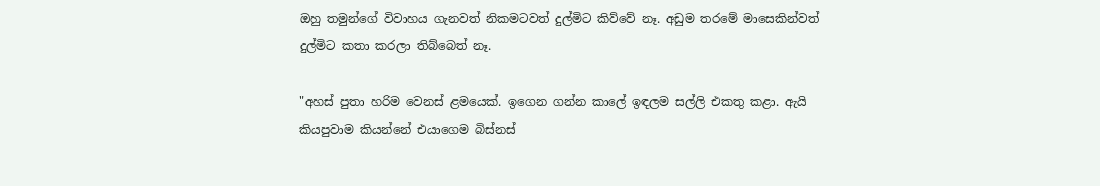ඔහු තමුන්ගේ විවාහය ගැනවත් නිකමටවත් දුල්මිට කිව්වේ නෑ. අඩුම තරමේ මාසෙකින්වත් දුල්මිට කතා කරලා තිබ්බෙත් නෑ.

"අහස් පුතා හරිම වෙනස් ළමයෙක්. ඉගෙන ගන්න කාලේ ඉඳලම සල්ලි එකතු කළා. ඇයි කියපුවාම කියන්නේ එයාගෙම බිස්නස්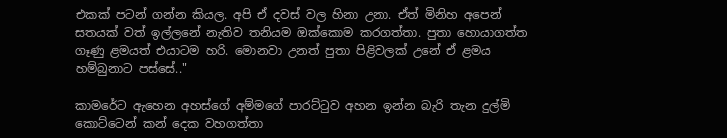එකක් පටන් ගන්න කියල. අපි ඒ දවස් වල හිනා උනා. ඒත් මිනිහ අපෙන් සතයක් වත් ඉල්ලනේ නැතිව තනියම ඔක්කොම කරගත්තා. පුතා හොයාගත්ත ගෑණු ළමයත් එයාටම හරි. මොනවා උනත් පුතා පිළිවලක් උනේ ඒ ළමය හම්බුනාට පස්සේ.."

කාමරේට ඇහෙන අහස්ගේ අම්මගේ පාරට්ටුව අහන ඉන්න බැරි තැන දුල්මි කොට්ටෙන් කන් දෙක වහගත්තා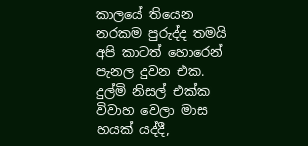කාලයේ තියෙන නරකම පුරුද්ද තමයි අපි කාටත් හොරෙන් පැනල දුවන එක. දුල්මි නිසල් එක්ක විවාහ වෙලා මාස හයක් යද්දී,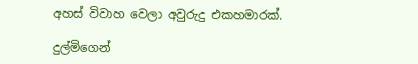අහස් විවාහ වෙලා අවුරුදු එකහමාරක්.

දුල්මිගෙන්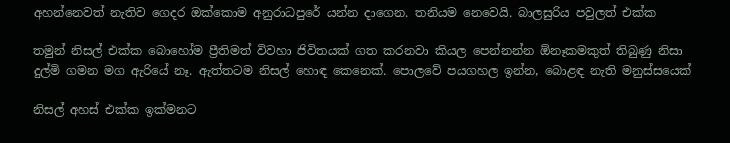අහන්නෙවත් නැතිව ගෙදර ඔක්කොම අනුරාධපුරේ යන්න දාගෙන. තනියම නෙවෙයි. බාලසුරිය පවුලත් එක්ක

තමුන් නිසල් එක්ක බොහෝම ප්‍රීතිමත් විවහා ජිවිතයක් ගත කරනවා කියල පෙන්නන්න ඕනෑකමකුත් තිබුණු නිසා දුල්මි ගමන මග ඇරියේ නෑ. ඇත්තටම නිසල් හොඳ කෙනෙක්. පොලවේ පයගහල ඉන්න, බොළඳ නැති මනුස්සයෙක්

නිසල් අහස් එක්ක ඉක්මනට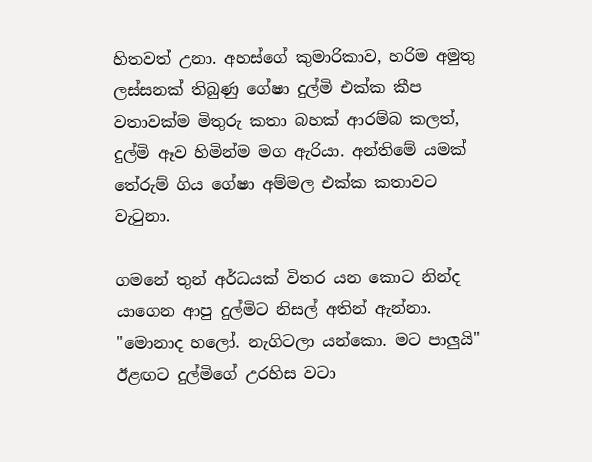හිතවත් උනා. අහස්ගේ කුමාරිකාව, හරිම අමුතු ලස්සනක් තිබුණු ගේෂා දුල්මි එක්ක කීප වතාවක්ම මිතුරු කතා බහක් ආරම්බ කලත්, දුල්මි ඈව හිමින්ම මග ඇරියා. අන්තිමේ යමක් තේරුම් ගිය ගේෂා අම්මල එක්ක කතාවට වැටුනා.

ගමනේ තුන් අර්ධයක් විතර යන කොට නින්ද යාගෙන ආපු දුල්මිට නිසල් අතින් ඇන්නා. "මොනාද හලෝ. නැගිටලා යන්කො. මට පාලුයි" ඊළඟට දුල්මිගේ උරහිස වටා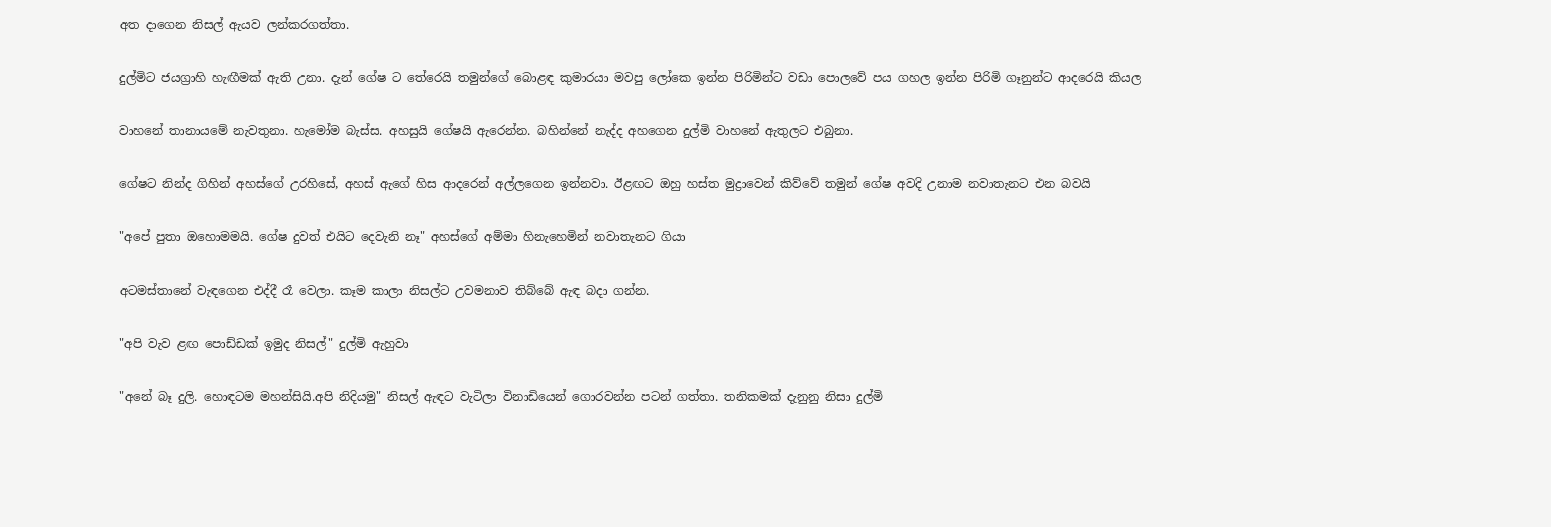අත දාගෙන නිසල් ඇයව ලන්කරගත්තා.

දුල්මිට ජයග්‍රාහි හැඟීමක් ඇති උනා. දැන් ගේෂ ට තේරෙයි තමුන්ගේ බොළඳ කුමාරයා මවපු ලෝකෙ ඉන්න පිරිමින්ට වඩා පොලවේ පය ගහල ඉන්න පිරිමි ගෑනුන්ට ආදරෙයි කියල

වාහනේ තානායමේ නැවතුනා. හැමෝම බැස්ස. අහසුයි ගේෂයි ඇරෙන්න. බහින්නේ නැද්ද අහගෙන දුල්මි වාහනේ ඇතුලට එබුනා.

ගේෂට නින්ද ගිහින් අහස්ගේ උරහිසේ, අහස් ඇගේ හිස ආදරෙන් අල්ලගෙන ඉන්නවා. ඊළඟට ඔහු හස්ත මුද්‍රාවෙන් කිව්වේ තමුන් ගේෂ අවදි උනාම නවාතැනට එන බවයි

"අපේ පුතා ඔහොමමයි. ගේෂ දුවත් එයිට දෙවැනි නෑ" අහස්ගේ අම්මා හිනැහෙමින් නවාතැනට ගියා

අටමස්තානේ වැඳගෙන එද්දී රෑ වෙලා. කෑම කාලා නිසල්ට උවමනාව තිබ්බේ ඇඳ බදා ගන්න.

"අපි වැව ළඟ පොඩ්ඩක් ඉමුද නිසල්" දුල්මි ඇහුවා

"අනේ බෑ දුලි. හොඳටම මහන්සියි.අපි නිදියමු" නිසල් ඇඳට වැටිලා විනාඩියෙන් ගොරවන්න පටන් ගත්තා. තනිකමක් දැනුනු නිසා දුල්මි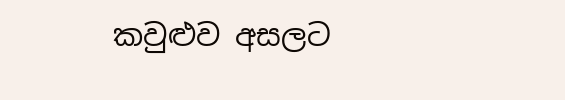කවුළුව අසලට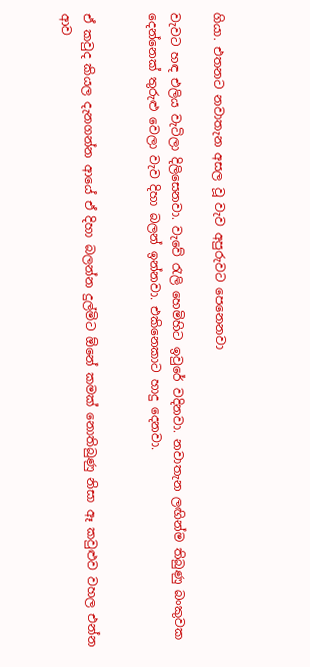ගියා. එතනට නවාතැන අසල වූ වැව අපුරුවට පෙනෙනවා

වැවට හඳ එලිය වැටිලා දිලිසෙනවා. වැවේ රැලි හෙමිහිට ඉවුරේ වදිනවා. නවාතැන ලඟින්ම තිබුණු බංකුවක දෙන්නෙක් තුරුළු වෙලා වැව දිහා බලන් ඉන්නවා. එකිනෙකාට හාදු දෙනවා.


ඒ කවුද කියල දැනගන්න ආයේ ඒ දිහා බලන්න දුල්මිට ඕනේ කමක් නොතිබුණු නිසා ඈ කවුළුව වහල එන්න ආව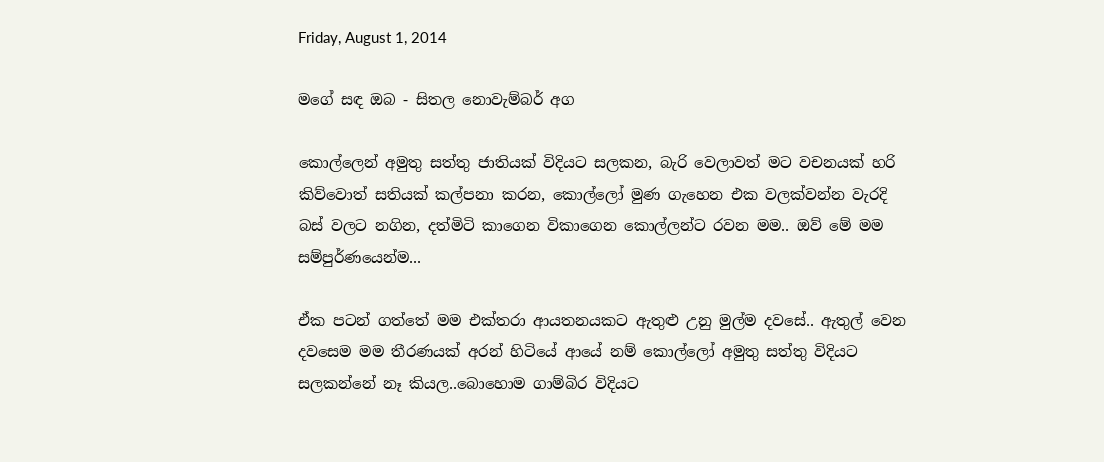Friday, August 1, 2014

මගේ සඳ ඔබ - සිතල නොවැම්බර් අග

කොල්ලෙන් අමුතු සත්තු ජාතියක් විදියට සලකන, බැරි වෙලාවත් මට වචනයක් හරි කිව්වොත් සතියක් කල්පනා කරන, කොල්ලෝ මුණ ගැහෙන එක වලක්වන්න වැරදි බස් වලට නගින, දත්මිටි කාගෙන විකාගෙන කොල්ලන්ට රවන මම.. ඔව් මේ මම සම්පුර්ණයෙන්ම...

ඒක පටන් ගත්තේ මම එක්තරා ආයතනයකට ඇතුළු උනු මුල්ම දවසේ.. ඇතුල් වෙන දවසෙම මම තීරණයක් අරන් හිටියේ ආයේ නම් කොල්ලෝ අමුතු සත්තු විදියට සලකන්නේ නෑ කියල..බොහොම ගාම්බිර විදියට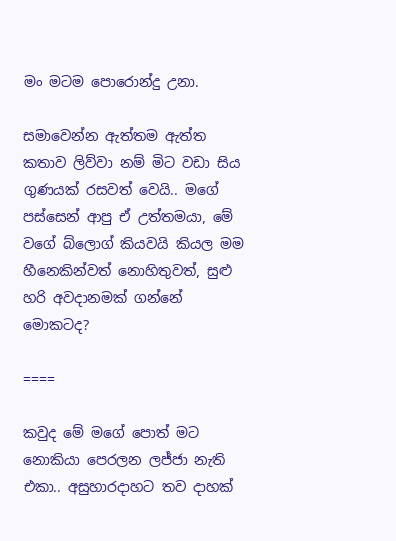මං මටම පොරොන්දු උනා.

සමාවෙන්න ඇත්තම ඇත්ත කතාව ලිව්වා නම් මිට වඩා සිය ගුණයක් රසවත් වෙයි.. මගේ පස්සෙන් ආපු ඒ උත්තමයා, මේ වගේ බ්ලොග් කියවයි කියල මම හීනෙකින්වත් නොහිතුවත්, සුළු හරි අවදානමක් ගන්නේ මොකටද?

====

කවුද මේ මගේ පොත් මට නොකියා පෙරලන ලජ්ජා නැති එකා.. අසුහාරදාහට තව දාහක්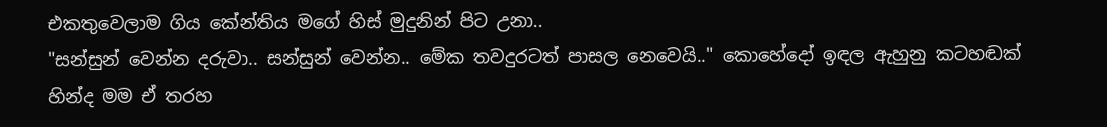එකතුවෙලාම ගිය කේන්තිය මගේ හිස් මුදුනින් පිට උනා..
"සන්සුන් වෙන්න දරුවා.. සන්සුන් වෙන්න.. මේක තවදුරටත් පාසල නෙවෙයි.." කොහේදෝ ඉඳල ඇහුනු කටහඬක් හින්ද මම ඒ තරහ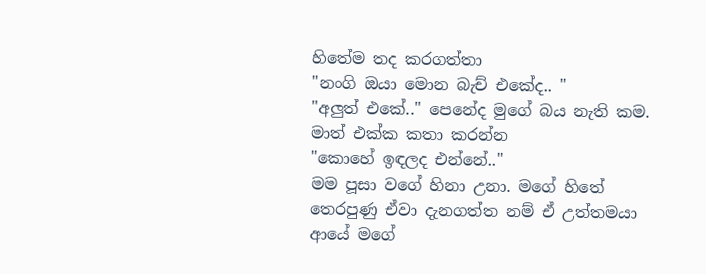හිතේම තද කරගත්තා
"නංගි ඔයා මොන බැච් එකේද.. "
"අලුත් එකේ.." පෙනේද මුගේ බය නැති කම. මාත් එක්ක කතා කරන්න
"කොහේ ඉඳලද එන්නේ.."
මම පූසා වගේ හිනා උනා. මගේ හිතේ තෙරපුණු ඒවා දැනගත්ත නම් ඒ උත්තමයා ආයේ මගේ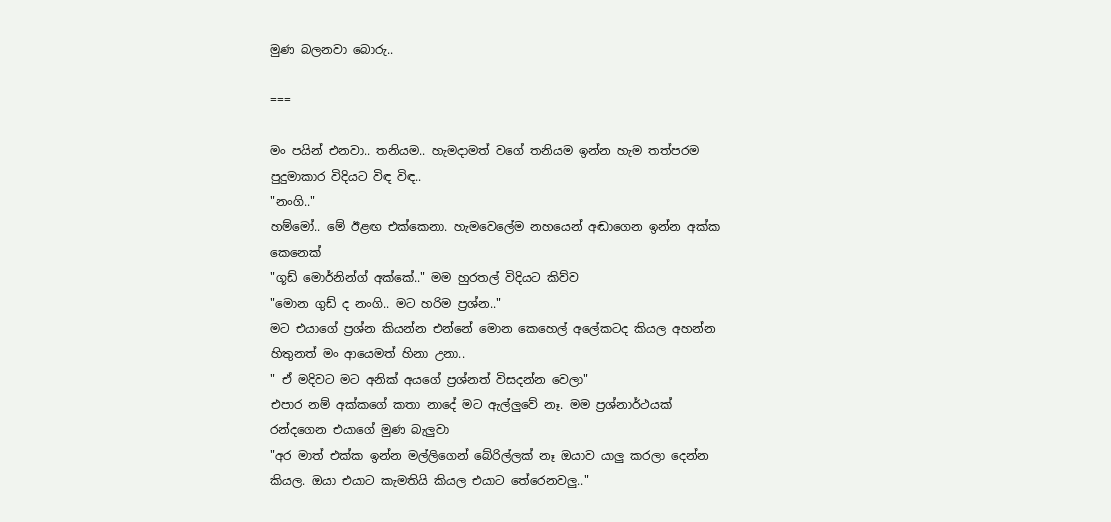මුණ බලනවා බොරු..

===

මං පයින් එනවා.. තනියම.. හැමදාමත් වගේ තනියම ඉන්න හැම තත්පරම පුදුමාකාර විදියට විඳ විඳ..
"නංගි.."
හම්මෝ.. මේ ඊළඟ එක්කෙනා. හැමවෙලේම නහයෙන් අඬාගෙන ඉන්න අක්ක කෙනෙක්
"ගූඩ් මොර්නින්ග් අක්කේ.." මම හුරතල් විදියට කිව්ව
"මොන ගුඩ් ද නංගි.. මට හරිම ප්‍රශ්න.."
මට එයාගේ ප්‍රශ්න කියන්න එන්නේ මොන කෙහෙල් අලේකටද කියල අහන්න හිතුනත් මං ආයෙමත් හිනා උනා..
" ඒ මදිවට මට අනික් අයගේ ප්‍රශ්නත් විසදන්න වෙලා"
එපාර නම් අක්කගේ කතා නාදේ මට ඇල්ලුවේ නෑ. මම ප්‍රශ්නාර්ථයක් රන්දගෙන එයාගේ මුණ බැලුවා
"අර මාත් එක්ක ඉන්න මල්ලිගෙන් බේරිල්ලක් නෑ ඔයාව යාලු කරලා දෙන්න කියල. ඔයා එයාට කැමතියි කියල එයාට තේරෙනවලු.."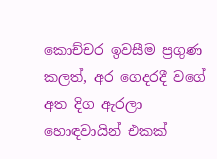කොච්චර ඉවසීම ප්‍රගුණ කලත්, අර ගෙදරදී වගේ අත දිග ඇරලා හොඳවායින් එකක්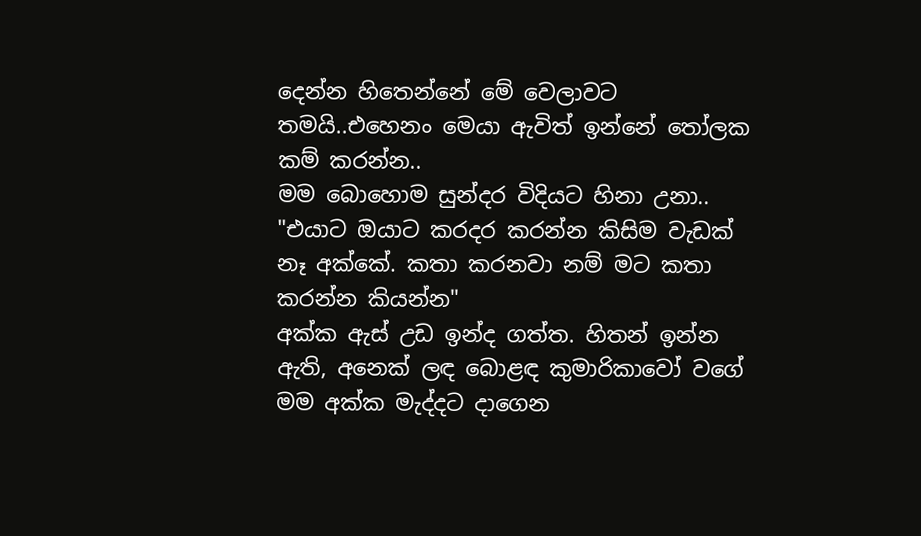දෙන්න හිතෙන්නේ මේ වෙලාවට තමයි..එහෙනං මෙයා ඇවිත් ඉන්නේ තෝලක කම් කරන්න..
මම බොහොම සුන්දර විදියට හිනා උනා..
"එයාට ඔයාට කරදර කරන්න කිසිම වැඩක් නෑ අක්කේ. කතා කරනවා නම් මට කතා කරන්න කියන්න"
අක්ක ඇස් උඩ ඉන්ද ගත්ත. හිතන් ඉන්න ඇති, අනෙක් ලඳ බොළඳ කුමාරිකාවෝ වගේ මම අක්ක මැද්දට දාගෙන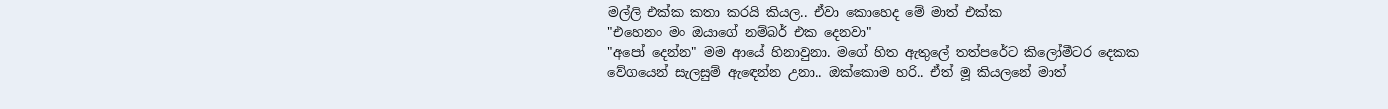මල්ලි එක්ක කතා කරයි කියල.. ඒවා කොහෙද මේ මාත් එක්ක
"එහෙනං මං ඔයාගේ නම්බර් එක දෙනවා"
"අපෝ දෙන්න" මම ආයේ හිනාවුනා. මගේ හිත ඇතුලේ තත්පරේට කිලෝමීටර දෙකක වේගයෙන් සැලසුම් ඇඳෙන්න උනා.. ඔක්කොම හරි.. ඒත් මූ කියලනේ මාත්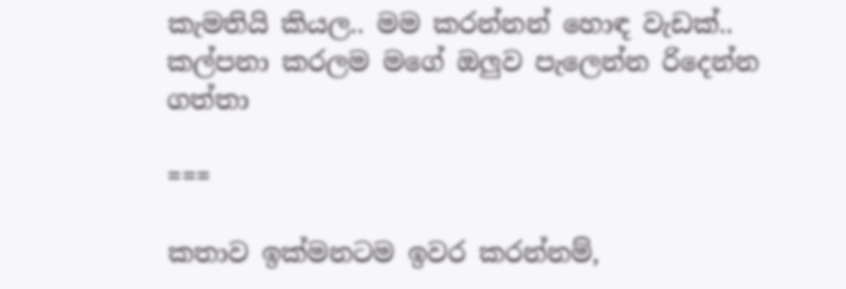කැමතියි කියල.. මම කරන්නන් හොඳ වැඩක්.. කල්පනා කරලම මගේ ඔලුව පැලෙන්න රිදෙන්න ගත්තා

===

කතාව ඉක්මනටම ඉවර කරන්නම්,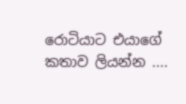රොටියාට එයාගේ කතාව ලියන්න ....